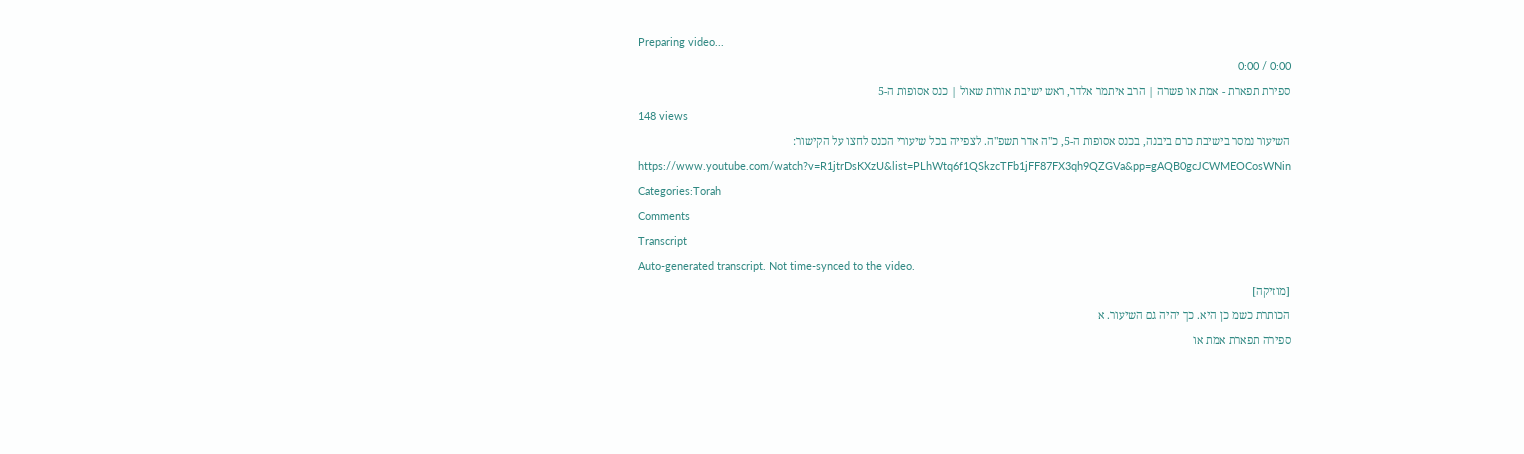Preparing video...
0:00 / 0:00
ספירת תפארת - אמת או פשרה | הרב איתמר אלדר, ראש ישיבת אורות שאול | כנס אסופות ה-5
148 views
השיעור נמסר בישיבת כרם ביבנה, בכנס אסופות ה-5, כ"ה אדר תשפ"ה. לצפייה בכל שיעורי הכנס לחצו על הקישור: https://www.youtube.com/watch?v=R1jtrDsKXzU&list=PLhWtq6f1QSkzcTFb1jFF87FX3qh9QZGVa&pp=gAQB0gcJCWMEOCosWNin
Categories:Torah
Comments
Transcript
Auto-generated transcript. Not time-synced to the video.
[מוזיקה]
הכותרת כשמ כן היא. כך יהיה גם השיעור. א
ספירה תפארת אמת או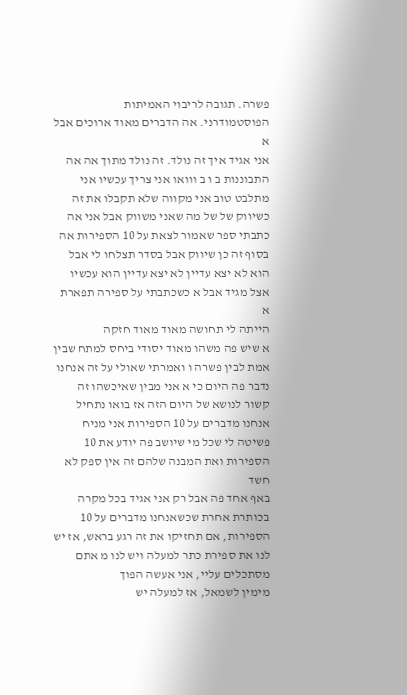פשרה. תגובה לריבוי האמיתות
הפוסטמודרני. אה הדברים מאוד ארוכים אבל א
אני אגיד איך זה נולד. זה נולד מתוך אה אה
התבוננות ב ו ב ווואו אני צריך עכשיו אני
מתלבט טוב אני מקווה שלא תקבלו את זה
כשיווק של של מה שאני משווק אבל אני אה
כתבתי ספר שאמור לצאת על 10 הספירות אה
בסוף זה כן שיווק אבל בסדר תצלחו לי אבל
הוא לא יצא עדיין לא יצא עדיין הוא עכשיו
אצל מגיד אבל א כשכתבתי על ספירה תפארת א
הייתה לי תחושה מאוד מאוד חזקה
א שיש פה משהו מאוד יסודי ביחס למתח שבין
אמת לבין פשרה ו ואמרתי שאולי על זה אנחנו
נדבר פה היום כי א אני מבין שאיכשהו זה
קשור לנושא של היום הזה אז בואו נתחיל
אנחנו מדברים על 10 הספירות אני מניח
פשיטה לי שכל מי שיושב פה יודע את 10
הספירות ואת המבנה שלהם זה אין ספק לא חשד
באף אחד פה אבל רק אני אגיד בכל מקרה
בכותרת אחרת שכשאנחנו מדברים על 10
הספירות, אם תחזיקו את זה רגע בראש, אז יש
לנו את ספירת כתר למעלה ויש לנו מ אתם
מסתכלים עליי, אני אעשה הפוך
מימין לשמאל, אז למעלה יש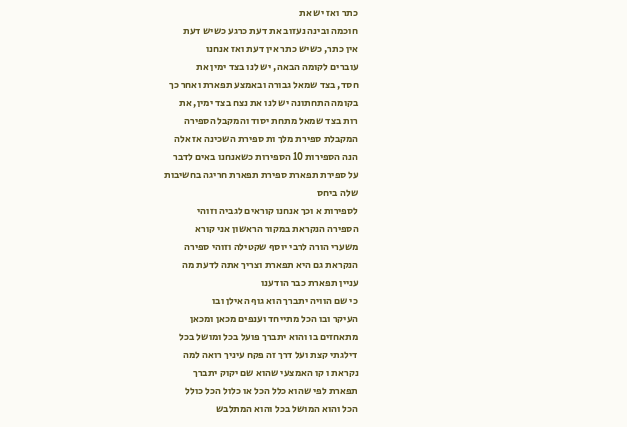כתר ואז יש את
חוכמה ובינה נעזוב את דעת כרגע כשיש דעת
אין כתר, כשיש כתר אין דעת ואז אנחנו
עוברים לקומה הבאה, יש לנו בצד ימין את
חסד, בצד שמאל גבורה ובאמצע תפארת ואחר כך
בקומה התחתונה יש לנו את נצח בצד ימין, את
רות בצד שמאל מתחת יסוד והמקבל הספירה
המקבלת ספירת מלך ות ספירת השכינה אז אלה
הנה הספירות 10 הספירות כשאנחנו באים לדבר
על ספירת תפארת ספירת תפארת חריגה בחשיבות
שלה ביחס
לספירות א וכך אנחנו קוראים לגביה וזוהי
הספירה הנקראת במקור הראשון אני קורא
משערי הורה לרבי יוסף שקטילה וזוהי ספירה
הנקראת גם היא תפארת וצריך אתה לדעת מה
עניין תפארת כבר הודענו
כי שם הוויה יתברך הוא גוף האילן ובו
העיקר ובו הכל מתייחד וענפים מכאן ומכאן
מתאחזים בו והוא יתברך פועל בכל ומושל בכל
דילגתי קצת ועל דרך זה פקח עיניך רואה למה
נקראת ו קו האמצעי שהוא שם יקוק יתברך
תפארת לפי שהוא כלל הכל או כלול הכל כולל
הכל והוא המושל בכל והוא המתלבש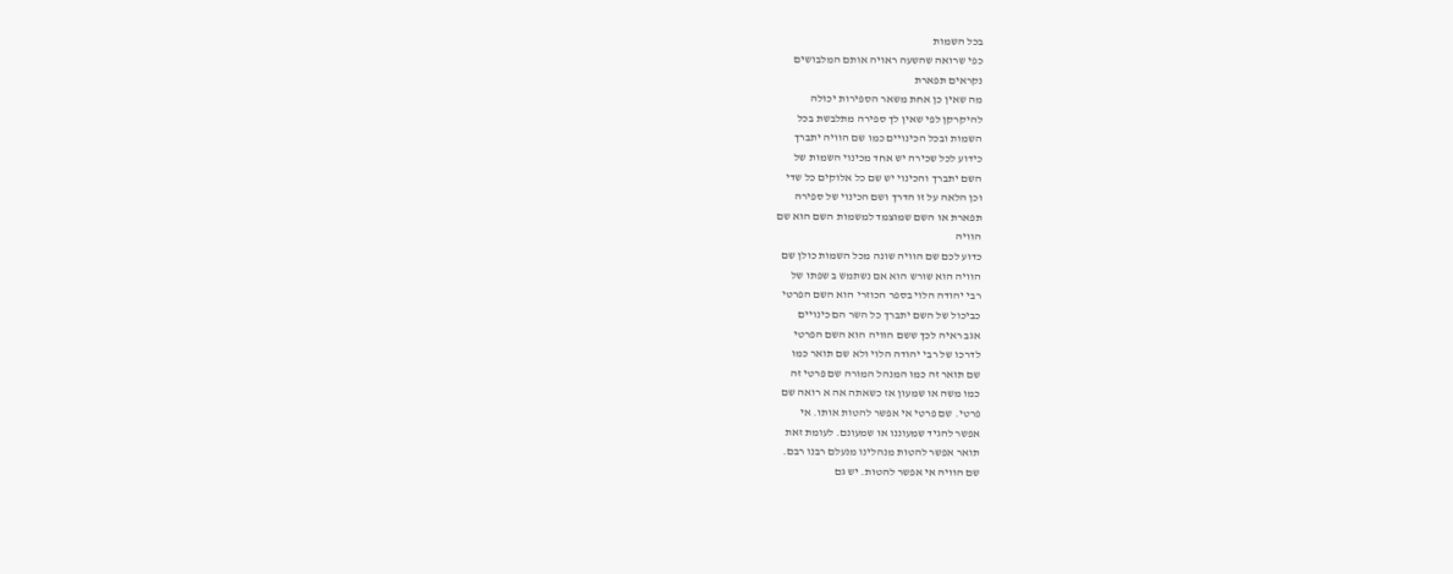בכל השמות
כפי שרואה שהשעה ראויה אותם המלבושים
נקראים תפארת
מה שאין כן אחת משאר הספירות יכולה
להיקרקן לפי שאין לך ספירה מתלבשת בכל
השמות ובכל הכינויים כמו שם הוויה יתברך
כידוע לכל שכירה יש אחד מכינוי השמות של
השם יתברך והכינוי יש שם כל אלוקים כל שדי
וכן הלאה על זו הדרך ושם הכינוי של ספירה
תפארת או השם שמוצמד למשמות השם הוא שם
הוויה
כדוע לכם שם הוויה שונה מכל השמות כולן שם
הוויה הוא שורש הוא אם נשתמש ב שפתו של
רבי יהודה הלוי בספר הכוזרי הוא השם הפרטי
כביכול של השם יתברך כל השר הם כינויים
אגב ראיה לכך ששם הוויה הוא השם הפרטי
לדרכו של רבי יהודה הלוי ולא שם תואר כמו
שם תואר זה כמו המנהל המורה שם פרטי זה
כמו משה או שמעון אז כשאתה אה א רואה שם
פרטי. שם פרטי אי אפשר להטות אותו. אי
אפשר להגיד שמעוננו או שמעונם. לעומת זאת
תואר אפשר להטות מנהלינו מנעלם רבנו רבם.
שם הוויה אי אפשר להטות. יש גם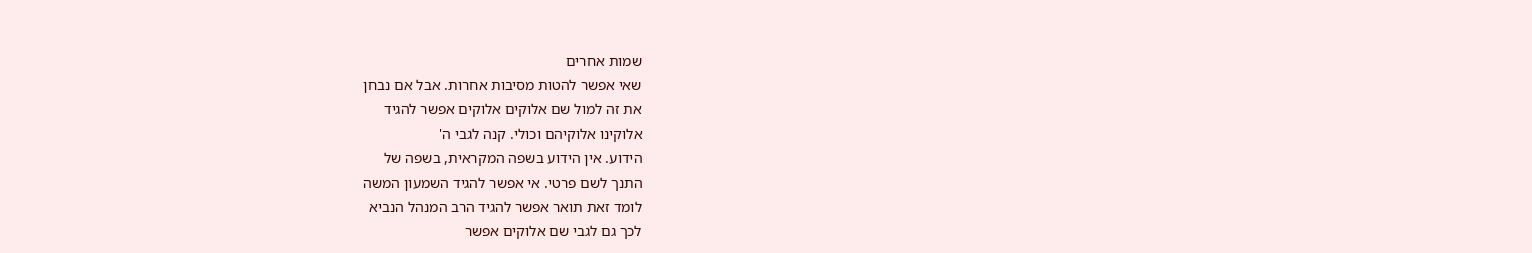שמות אחרים
שאי אפשר להטות מסיבות אחרות. אבל אם נבחן
את זה למול שם אלוקים אלוקים אפשר להגיד
אלוקינו אלוקיהם וכולי. קנה לגבי ה'
הידוע. אין הידוע בשפה המקראית, בשפה של
התנך לשם פרטי. אי אפשר להגיד השמעון המשה
לומד זאת תואר אפשר להגיד הרב המנהל הנביא
לכך גם לגבי שם אלוקים אפשר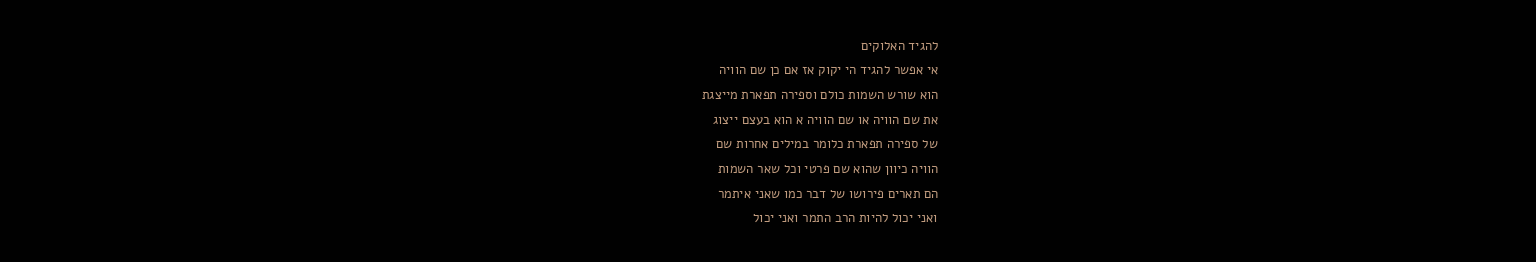להגיד האלוקים
אי אפשר להגיד הי יקוק אז אם כן שם הוויה
הוא שורש השמות כולם וספירה תפארת מייצגת
את שם הוויה או שם הוויה א הוא בעצם ייצוג
של ספירה תפארת כלומר במילים אחרות שם
הוויה כיוון שהוא שם פרטי וכל שאר השמות
הם תארים פירושו של דבר כמו שאני איתמר
ואני יכול להיות הרב התמר ואני יכול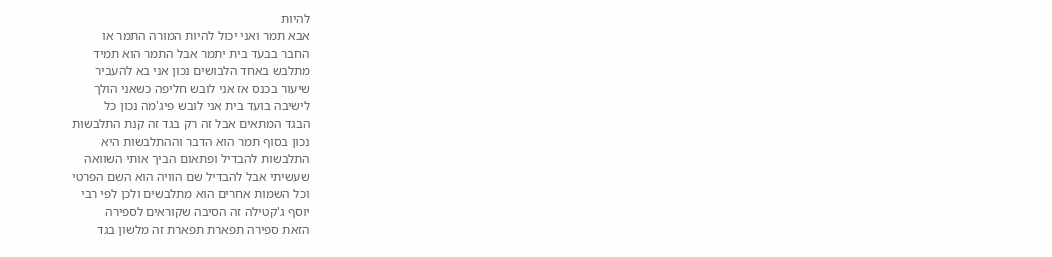להיות
אבא תמר ואני יכול להיות המורה התמר או
החבר בבעד בית יתמר אבל התמר הוא תמיד
מתלבש באחד הלבושים נכון אני בא להעביר
שיעור בכנס אז אני לובש חליפה כשאני הולך
לישיבה בועד בית אני לובש פיג'מה נכון כל
הבגד המתאים אבל זה רק בגד זה קנת התלבשות
נכון בסוף תמר הוא הדבר וההתלבשות היא
התלבשות להבדיל ופתאום הביך אותי השוואה
שעשיתי אבל להבדיל שם הוויה הוא השם הפרטי
וכל השמות אחרים הוא מתלבשים ולכן לפי רבי
יוסף ג'קטילה זה הסיבה שקוראים לספירה
הזאת ספירה תפארת תפארת זה מלשון בגד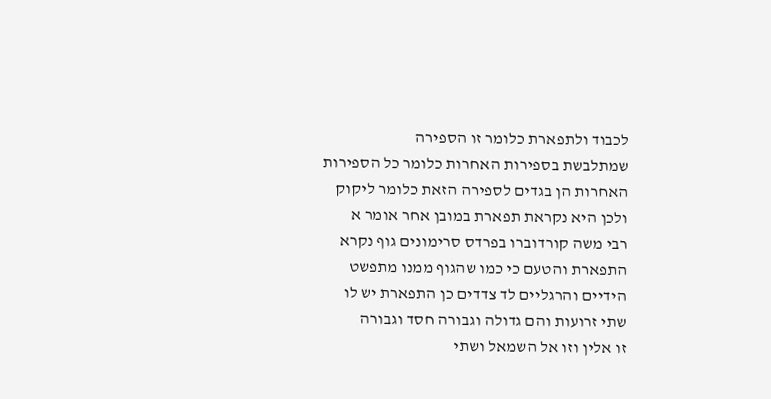לכבוד ולתפארת כלומר זו הספירה
שמתלבשת בספירות האחרות כלומר כל הספירות
האחרות הן בגדים לספירה הזאת כלומר ליקוק
ולכן היא נקראת תפארת במובן אחר אומר א
רבי משה קורדוברו בפרדס סרימונים גוף נקרא
התפארת והטעם כי כמו שהגוף ממנו מתפשט
הידיים והרגליים לד צדדים כן התפארת יש לו
שתי זרועות והם גדולה וגבורה חסד וגבורה
זו אלין וזו אל השמאל ושתי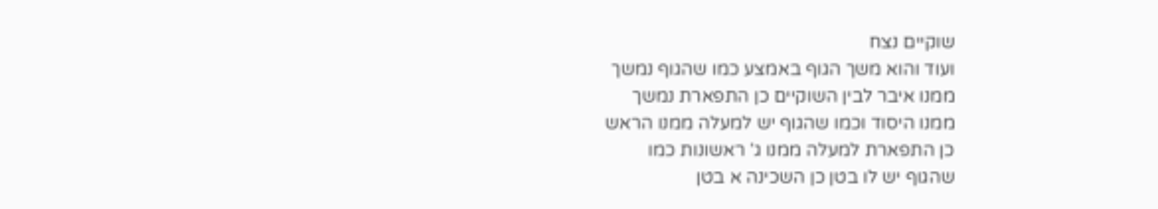שוקיים נצח
ועוד והוא משך הגוף באמצע כמו שהגוף נמשך
ממנו איבר לבין השוקיים כן התפארת נמשך
ממנו היסוד וכמו שהגוף יש למעלה ממנו הראש
כן התפארת למעלה ממנו ג' ראשונות כמו
שהגוף יש לו בטן כן השכינה א בטן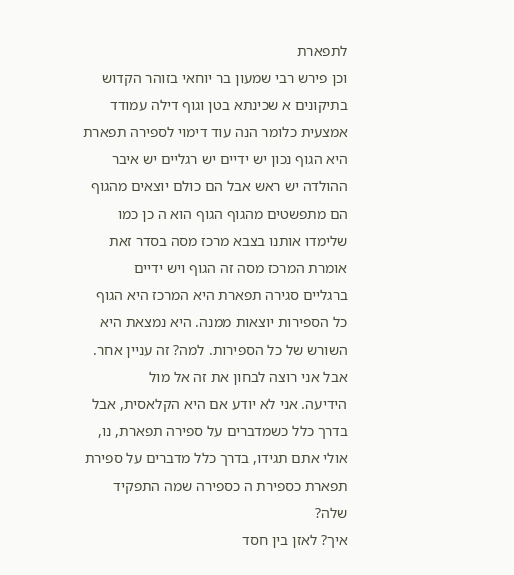לתפארת
וכן פירש רבי שמעון בר יוחאי בזוהר הקדוש
בתיקונים א שכינתא בטן וגוף דילה עמודד
אמצעית כלומר הנה עוד דימוי לספירה תפארת
היא הגוף נכון יש ידיים יש רגליים יש איבר
ההולדה יש ראש אבל הם כולם יוצאים מהגוף
הם מתפשטים מהגוף הגוף הוא ה כן כמו
שלימדו אותנו בצבא מרכז מסה בסדר זאת
אומרת המרכז מסה זה הגוף ויש ידיים
ברגליים סגירה תפארת היא המרכז היא הגוף
כל הספירות יוצאות ממנה. היא נמצאת היא
השורש של כל הספירות. למה? זה עניין אחר.
אבל אני רוצה לבחון את זה אל מול
הידיעה. אני לא יודע אם היא הקלאסית, אבל
בדרך כלל כשמדברים על ספירה תפארת, נו,
אולי אתם תגידו, בדרך כלל מדברים על ספירת
תפארת כספירת ה כספירה שמה התפקיד שלה?
איך? לאזן בין חסד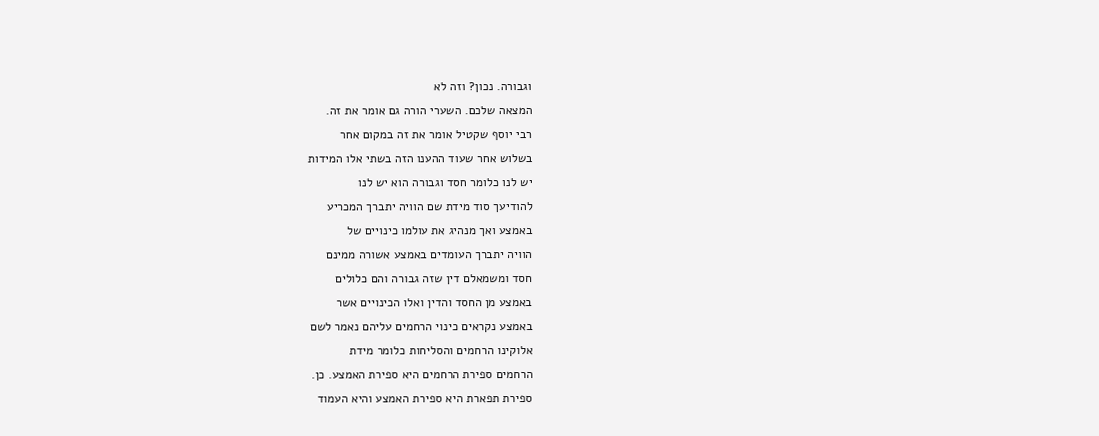וגבורה. נכון? וזה לא
המצאה שלכם. השערי הורה גם אומר את זה.
רבי יוסף שקטיל אומר את זה במקום אחר
בשלוש אחר שעוד ההענו הזה בשתי אלו המידות
יש לנו כלומר חסד וגבורה הוא יש לנו
להודיעך סוד מידת שם הוויה יתברך המכריע
באמצע ואך מנהיג את עולמו כינויים של
הוויה יתברך העומדים באמצע אשורה ממינם
חסד ומשמאלם דין שזה גבורה והם כלולים
באמצע מן החסד והדין ואלו הכינויים אשר
באמצע נקראים כינוי הרחמים עליהם נאמר לשם
אלוקינו הרחמים והסליחות כלומר מידת
הרחמים ספירת הרחמים היא ספירת האמצע. כן.
ספירת תפארת היא ספירת האמצע והיא העמוד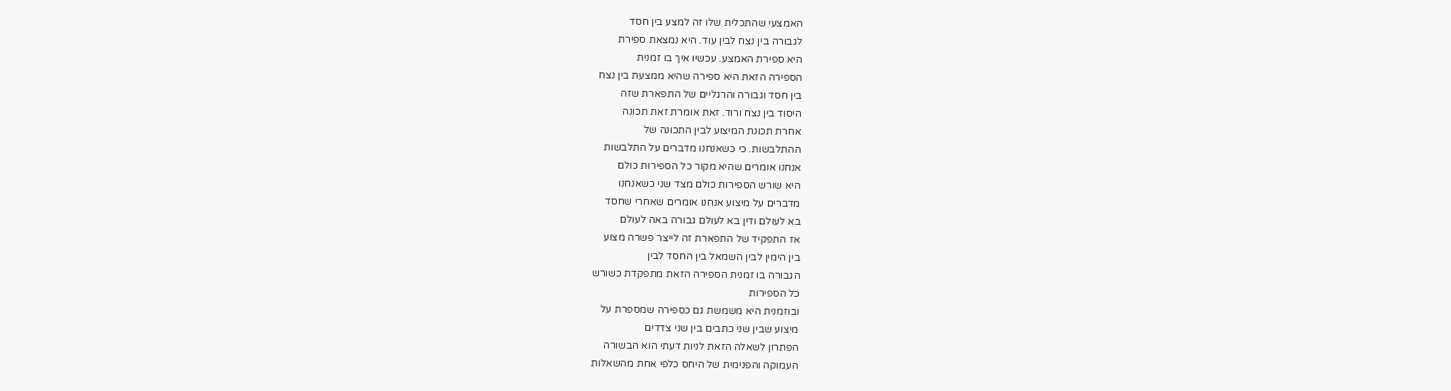האמצעי שהתכלית שלו זה למצע בין חסד
לגבורה בין נצח לבין עוד. היא נמצאת ספירת
היא ספירת האמצע. עכשיו איך בו זמנית
הספירה הזאת היא ספירה שהיא ממצעת בין נצח
בין חסד וגבורה והרגליים של התפארת שזה
היסוד בין נצח ורוד. זאת אומרת זאת תכונה
אחרת תכונת המיצוע לבין התכונה של
ההתלבשות. כי כשאנחנו מדברים על התלבשות
אנחנו אומרים שהיא מקור כל הספירות כולם
היא שורש הספירות כולם מצד שני כשאנחנו
מדברים על מיצוע אנחנו אומרים שאחרי שחסד
בא לעולם ודין בא לעולם גבורה באה לעולם
אז התפקיד של התפארת זה לייצר פשרה מצוע
בין הימין לבין השמאל בין החסד לבין
הגבורה בו זמנית הספירה הזאת מתפקדת כשורש
כל הספירות
ובוזמנית היא משמשת גם כספירה שמספרת על
מיצוע שבין שני כתבים בין שני צדדים
הפתרון לשאלה הזאת לניות דעתי הוא הבשורה
העמוקה והפנימית של היחס כלפי אחת מהשאלות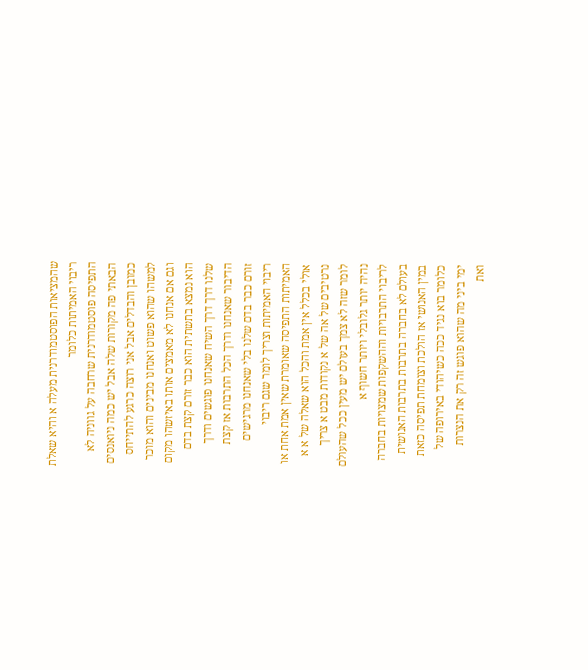שהמציאות הפוסטמודרנית מעלה א והיא שאלת
ריבוי האמיתות כלומר
התפיסה פוסטמודרנית שרחבה על גווניה לא
הבאתי פה מקורות שלה אבל יש כמה ניואנסים
כמובן והבדלים אבל אני רוצה כרגע להתייחס
למשהו שהוא פשוט ואנחנו מבינים והוא מוכר
וגם אם אנחנו לא מאמצים אותו באיזשהו מקום
הוא נמצא בתשתית הוא כבר זורם קצת בדם
שלנו דרך דרך השיח שאנחנו פוגשים ודרך
הדיבור שאנחנו ודרך הכל התרבות אז קצת
זורם כבר בדם שלנו בלי שאנחנו מרגישים
ריבוי האמיתות וצריך לומר שגם ריבוי
האמיתות התפיסה שאומרת שאין אמת אחת או
אולי בכלל אין אמת והכל הוא שאלה של א א
נרטיבים של אה של א נקודות מבט א צריך
לומר שזה לא צמך בעולם יש מעין ככל שהעולם
נהיה יותר גלובלי ויותר חשוף א
לריבוי התרבויות וההשקפות שמצויות בחברה
בעולם לא בחברה בתרבות בתרבות האנושית
במין האנושי אז הולכת וצומחת תפיסה כזאת
כלומר בוא נגיד ככה כשיהודי באירופה של
ימי ביני מה שהוא פוגש זה רק את הנצרות
ואת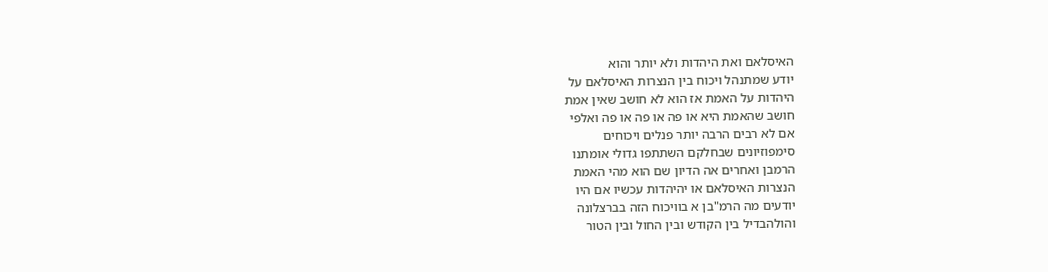האיסלאם ואת היהדות ולא יותר והוא
יודע שמתנהל ויכוח בין הנצרות האיסלאם על
היהדות על האמת אז הוא לא חושב שאין אמת
חושב שהאמת היא או פה או פה או פה ואלפי
אם לא רבים הרבה יותר פנלים ויכוחים
סימפוזיונים שבחלקם השתתפו גדולי אומתנו
הרמבן ואחרים אה הדיון שם הוא מהי האמת
הנצרות האיסלאם או יהיהדות עכשיו אם היו
יודעים מה הרמ"בן א בוויכוח הזה בברצלונה
והולהבדיל בין הקודש ובין החול ובין הטור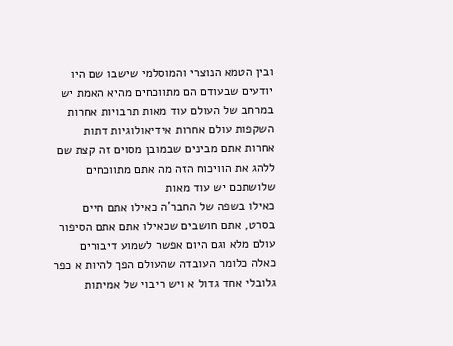ובין הטמא הנוצרי והמוסלמי שישבו שם היו
יודעים שבעודם הם מתווכחים מהיא האמת יש
במרחב של העולם עוד מאות תרבויות אחרות
השקפות עולם אחרות אידיאולוגיות דתות
אחרות אתם מבינים שבמובן מסוים זה קצת שם
ללהג את הוויכוח הזה מה אתם מתווכחים
שלושתכם יש עוד מאות
כאילו בשפה של החבר'ה כאילו אתם חיים
בסרט, אתם חושבים שכאילו אתם אתם הסיפור
עולם מלא וגם היום אפשר לשמוע דיבורים
כאלה כלומר העובדה שהעולם הפך להיות א כפר
גלובלי אחד גדול א ויש ריבוי של אמיתות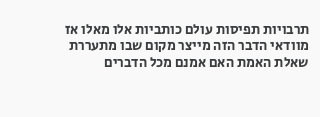תרבויות תפיסות עולם כותביות אלו מאלו אז
מוודאי הדבר הזה מייצר מקום שבו מתעררת
שאלת האמת האם אמנם מכל הדברים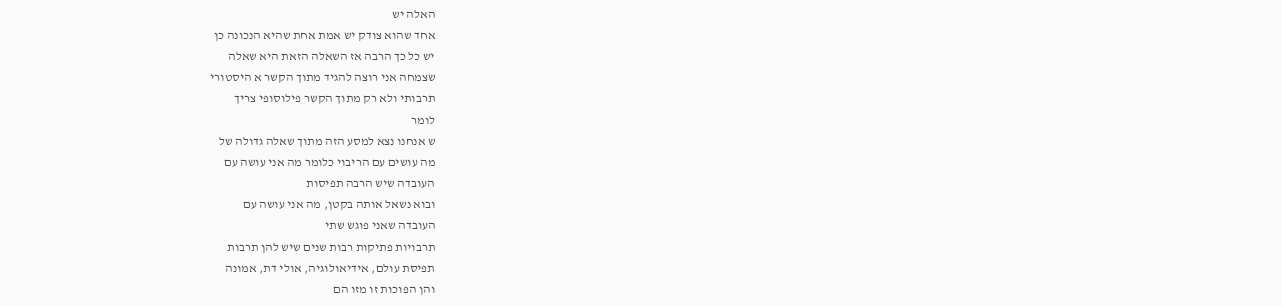האלה יש
אחד שהוא צודק יש אמת אחת שהיא הנכונה כן
יש כל כך הרבה אז השאלה הזאת היא שאלה
שצמחה אני רוצה להגיד מתוך הקשר א היסטורי
תרבותי ולא רק מתוך הקשר פילוסופי צריך
לומר
ש אנחנו נצא למסע הזה מתוך שאלה גדולה של
מה עושים עם הריבוי כלומר מה אני עושה עם
העובדה שיש הרבה תפיסות
ובוא נשאל אותה בקטן, מה אני עושה עם
העובדה שאני פוגש שתי
תרבויות פתיקות רבות שנים שיש להן תרבות
תפיסת עולם, אידיאולוגיה, אולי דת, אמונה
והן הפוכות זו מזו הם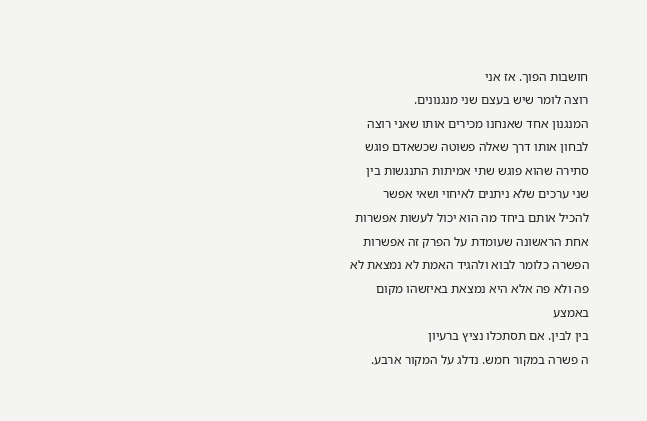חושבות הפוך. אז אני
רוצה לומר שיש בעצם שני מנגנונים.
המנגנון אחד שאנחנו מכירים אותו שאני רוצה
לבחון אותו דרך שאלה פשוטה שכשאדם פוגש
סתירה שהוא פוגש שתי אמיתות התנגשות בין
שני ערכים שלא ניתנים לאיחוי ושאי אפשר
להכיל אותם ביחד מה הוא יכול לעשות אפשרות
אחת הראשונה שעומדת על הפרק זה אפשרות
הפשרה כלומר לבוא ולהגיד האמת לא נמצאת לא
פה ולא פה אלא היא נמצאת באיזשהו מקום
באמצע
בין לבין. אם תסתכלו נציץ ברעיון
ה פשרה במקור חמש. נדלג על המקור ארבע.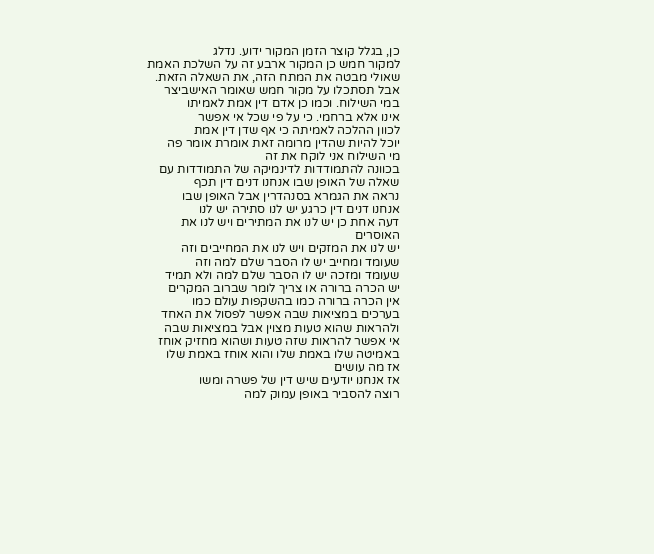כן, בגלל קוצר הזמן המקור ידוע. נדלג
למקור חמש כן המקור ארבע זה על השלכת האמת
שאולי מבטה את המתח הזה, את השאלה הזאת.
אבל תסתכלו על מקור חמש שאומר האישביצר
במי השילוח. וכמו כן אדם דין אמת לאמיתו
אינו אלא ברחמי. כי על פי שכל אי אפשר
לכוון ההלכה לאמיתה כי אף שדן דין אמת
יוכל להיות שהדין מרומה זאת אומרת אומר פה
מי השילוח אני לוקח את זה
בכוונה להתמודדות לדינמיקה של התמודדות עם
שאלה של האופן שבו אנחנו דנים דין תכף
נראה את הגמרא בסנהדרין אבל האופן שבו
אנחנו דנים דין כרגע יש לנו סתירה יש לנו
דעה אחת כן יש לנו את המתירים ויש לנו את
האוסרים
יש לנו את המזקים ויש לנו את המחייבים וזה
שעומד ומחייב יש לו הסבר שלם למה וזה
שעומד ומזכה יש לו הסבר שלם למה ולא תמיד
יש הכרה ברורה או צריך לומר שברוב המקרים
אין הכרה ברורה כמו בהשקפות עולם כמו
בערכים במציאות שבה אפשר לפסול את האחד
ולהראות שהוא טעות מצוין אבל במציאות שבה
אי אפשר להראות שזה טעות ושהוא מחזיק אוחז
באמיטה שלו באמת שלו והוא אוחז באמת שלו
אז מה עושים
אז אנחנו יודעים שיש דין של פשרה ומשו
רוצה להסביר באופן עמוק למה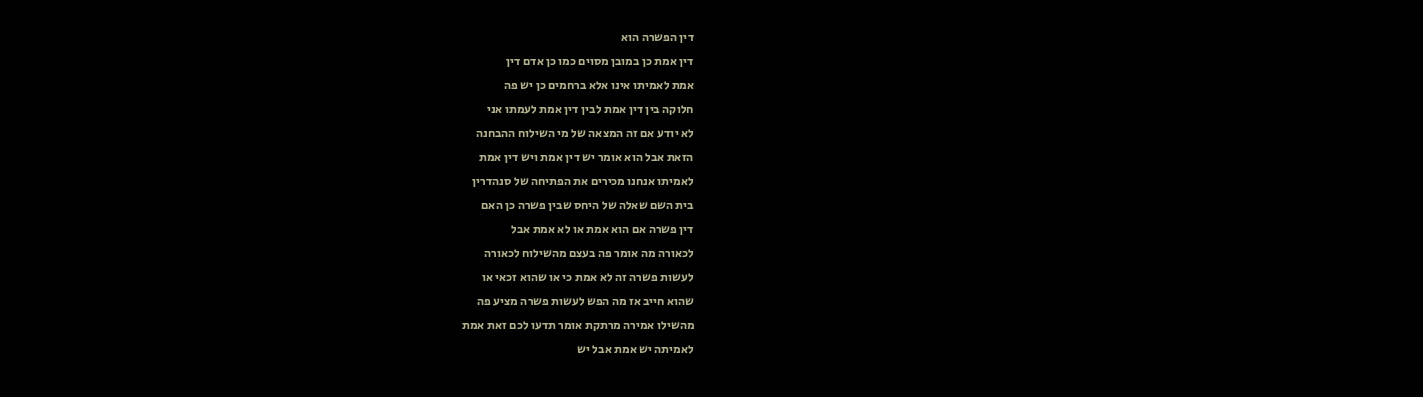דין הפשרה הוא
דין אמת כן במובן מסוים כמו כן אדם דין
אמת לאמיתו אינו אלא ברחמים כן יש פה
חלוקה בין דין אמת לבין דין אמת לעמתו אני
לא יודע אם זה המצאה של מי השילוח ההבחנה
הזאת אבל הוא אומר יש דין אמת ויש דין אמת
לאמיתו אנחנו מכירים את הפתיחה של סנהדרין
בית השם שאלה של היחס שבין פשרה כן האם
דין פשרה אם הוא אמת או לא אמת אבל
לכאורה מה אומר פה בעצם מהשילוח לכאורה
לעשות פשרה זה לא אמת כי או שהוא זכאי או
שהוא חייב אז מה הפש לעשות פשרה מציע פה
מהשילו אמירה מרתקת אומר תדעו לכם זאת אמת
לאמיתה יש אמת אבל יש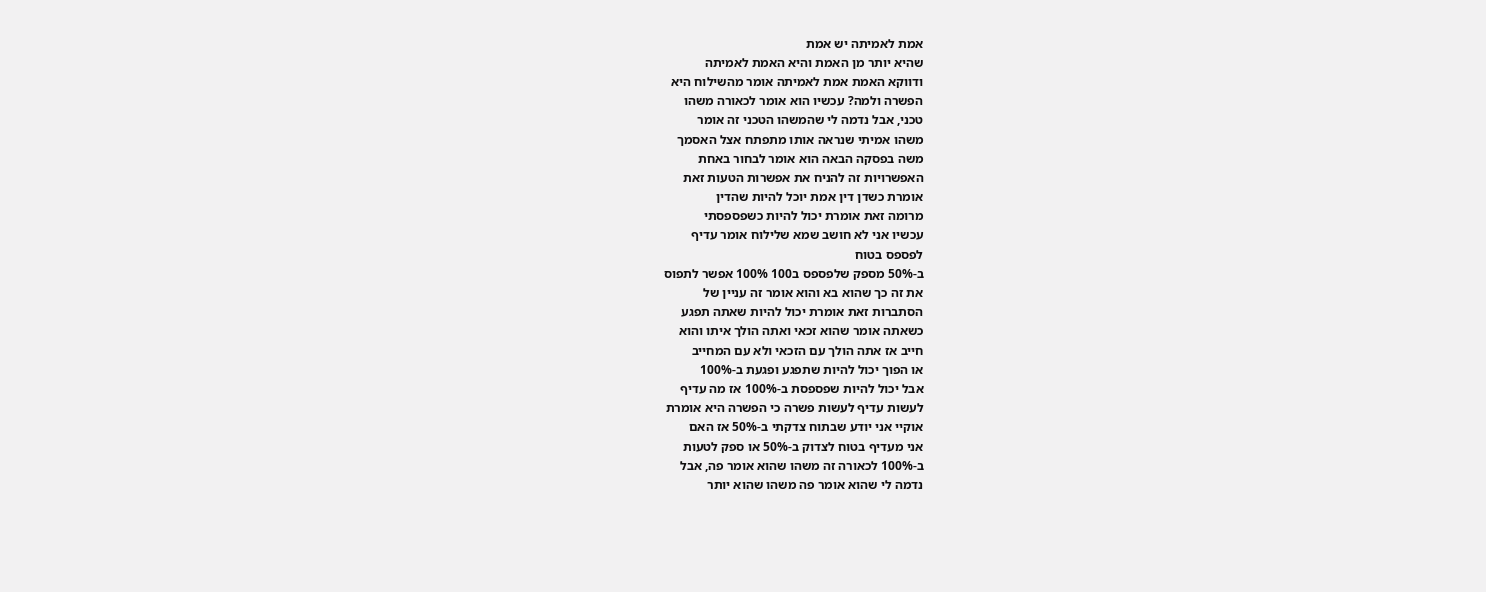אמת לאמיתה יש אמת
שהיא יותר מן האמת והיא האמת לאמיתה
ודווקא האמת אמת לאמיתה אומר מהשילוח היא
הפשרה ולמה? עכשיו הוא אומר לכאורה משהו
טכני, אבל נדמה לי שהמשהו הטכני זה אומר
משהו אמיתי שנראה אותו מתפתח אצל האסמך
משה בפסקה הבאה הוא אומר לבחור באחת
האפשרויות זה להניח את אפשרות הטעות זאת
אומרת כשדן דין אמת יוכל להיות שהדין
מרומה זאת אומרת יכול להיות כשפספסתי
עכשיו אני לא חושב שמא שלילוח אומר עדיף
לפספס בטוח
ב-50% מספק שלפספס ב100 100% אפשר לתפוס
את זה כך שהוא בא והוא אומר זה עניין של
הסתברות זאת אומרת יכול להיות שאתה תפגע
כשאתה אומר שהוא זכאי ואתה הולך איתו והוא
חייב אז אתה הולך עם הזכאי ולא עם המחייב
או הפוך יכול להיות שתפגע ופגעת ב-100%
אבל יכול להיות שפספסת ב-100% אז מה עדיף
לעשות עדיף לעשות פשרה כי הפשרה היא אומרת
אוקיי אני יודע שבתוח צדקתי ב-50% אז האם
אני מעדיף בטוח לצדוק ב-50% או ספק לטעות
ב-100% לכאורה זה משהו שהוא אומר פה, אבל
נדמה לי שהוא אומר פה משהו שהוא יותר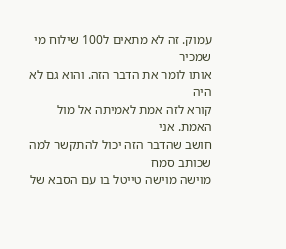עמוק. זה לא מתאים ל100 שילוח מי שמכיר
אותו לומר את הדבר הזה. והוא גם לא היה
קורא לזה אמת לאמיתה אל מול האמת. אני
חושב שהדבר הזה יכול להתקשר למה שכותב סמח
מוישה מוישה טייטל בו עם הסבא של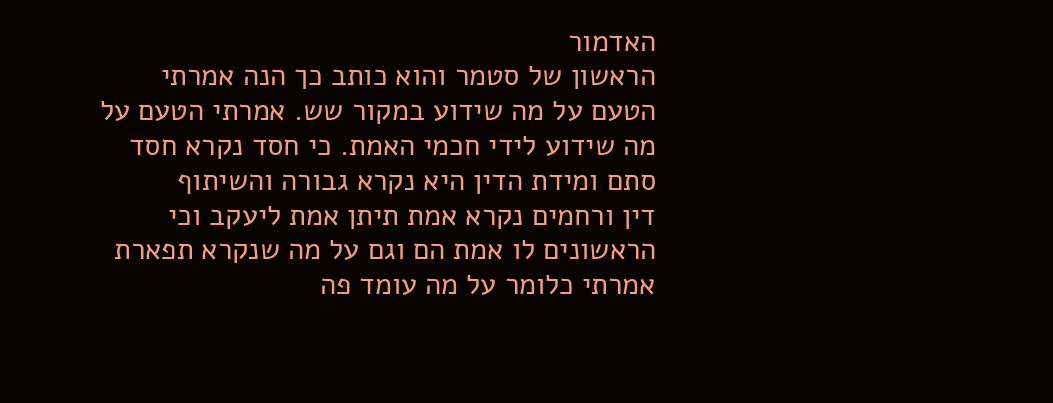האדמור
הראשון של סטמר והוא כותב כך הנה אמרתי
הטעם על מה שידוע במקור שש. אמרתי הטעם על
מה שידוע לידי חכמי האמת. כי חסד נקרא חסד
סתם ומידת הדין היא נקרא גבורה והשיתוף
דין ורחמים נקרא אמת תיתן אמת ליעקב וכי
הראשונים לו אמת הם וגם על מה שנקרא תפארת
אמרתי כלומר על מה עומד פה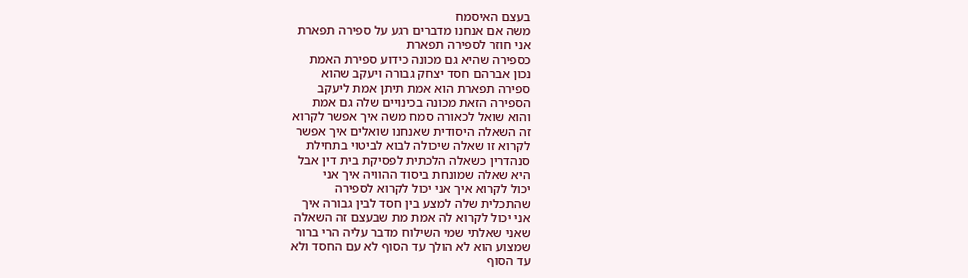בעצם האיסמח
משה אם אנחנו מדברים רגע על ספירה תפארת
אני חוזר לספירה תפארת
כספירה שהיא גם מכונה כידוע ספירת האמת
נכון אברהם חסד יצחק גבורה ויעקב שהוא
ספירה תפארת הוא אמת תיתן אמת ליעקב
הספירה הזאת מכונה בכינויים שלה גם אמת
והוא שואל לכאורה סמח משה איך אפשר לקרוא
זה השאלה היסודית שאנחנו שואלים איך אפשר
לקרוא זו שאלה שיכולה לבוא לביטוי בתחילת
סנהדרין כשאלה הלכתית לפסיקת בית דין אבל
היא שאלה שמונחת ביסוד ההוויה איך אני
יכול לקרוא איך אני יכול לקרוא לספירה
שהתכלית שלה למצע בין חסד לבין גבורה איך
אני יכול לקרוא לה אמת מת שבעצם זה השאלה
שאני שאלתי שמי השילוח מדבר עליה הרי ברור
שמצוע הוא לא הולך עד הסוף לא עם החסד ולא
עד הסוף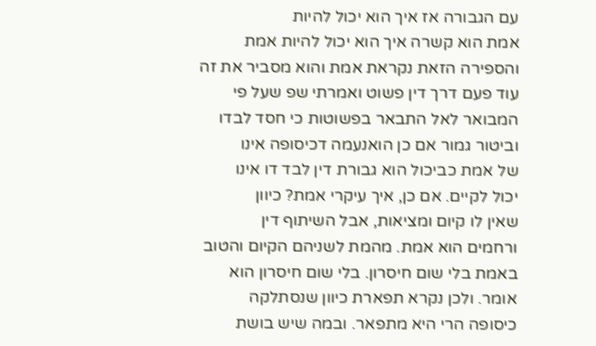עם הגבורה אז איך הוא יכול להיות
אמת הוא קשרה איך הוא יכול להיות אמת
והספירה הזאת נקראת אמת והוא מסביר את זה
עוד פעם דרך דין פשוט ואמרתי שפ שעל פי
המבואר לאל התבאר בפשוטות כי חסד לבדו
וביטור גמור אם כן הואנעמה דכיסופה אינו
של אמת כביכול הוא גבורת דין לבד דו אינו
יכול לקיים. אם כן, איך עיקרי אמת? כיוון
שאין לו קיום ומציאות, אבל השיתוף דין
ורחמים הוא אמת. מהמת לשניהם הקיום והטוב
באמת בלי שום חיסרון. בלי שום חיסרון הוא
אומר. ולכן נקרא תפארת כיוון שנסתלקה
כיסופה הרי היא מתפאר. ובמה שיש בושת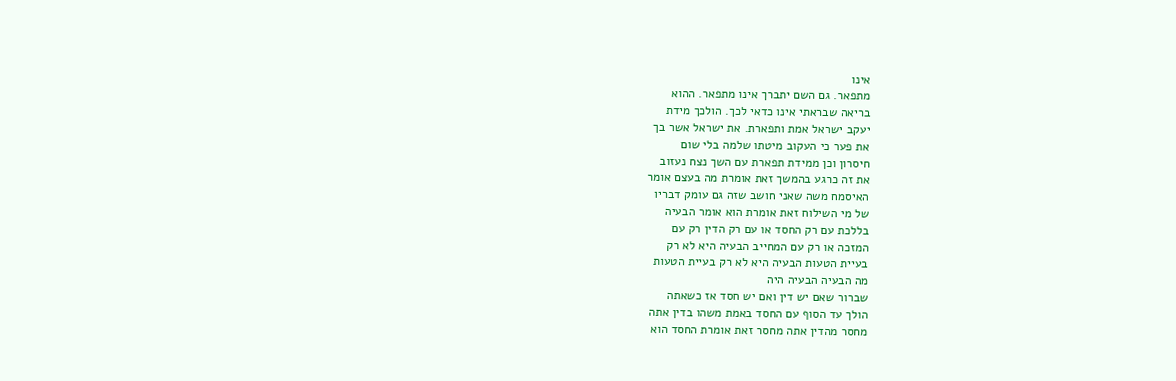אינו
מתפאר. גם השם יתברך אינו מתפאר. ההוא
בריאה שבראתי אינו כדאי לכך. הולכך מידת
יעקב ישראל אמת ותפארת. את ישראל אשר בך
את פער כי העקוב מיטתו שלמה בלי שום
חיסרון וכן ממידת תפארת עם השך נצח נעזוב
את זה כרגע בהמשך זאת אומרת מה בעצם אומר
האיסמח משה שאני חושב שזה גם עומק דבריו
של מי השילוח זאת אומרת הוא אומר הבעיה
בללכת עם רק החסד או עם רק הדין רק עם
המזכה או רק עם המחייב הבעיה היא לא רק
בעיית הטעות הבעיה היא לא רק בעיית הטעות
מה הבעיה הבעיה היה
שברור שאם יש דין ואם יש חסד אז כשאתה
הולך עד הסוף עם החסד באמת משהו בדין אתה
מחסר מהדין אתה מחסר זאת אומרת החסד הוא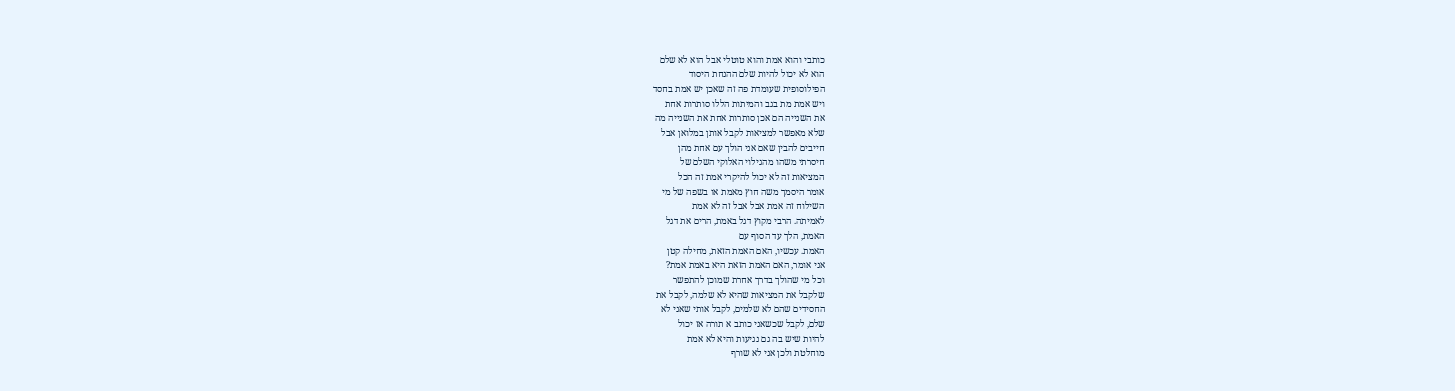כותבי והוא אמת והוא טוטלי אבל הוא לא שלם
הוא לא יכול להיות שלם ההנחת היסוד
הפילוסופית שעומדת פה זה שאכן יש אמת בחסד
ויש אמת מת בגב והמיתות הללו סותרות אחת
את השנייה הם אכן סותרות אחת את השנייה מה
שלא מאפשר למציאות לקבל אותן במלואן אבל
חייבים להבין שאם אני הולך עם אחת מהן
חיסרתי משהו מהגילוי האלוקי השלם של
המציאות זה לא יכול להיקרי אמת זה הכל
אומר היסמך משה חוץ מאמת או בשפה של מי
השילוח זה אמת אבל אבל זה לא אמת
לאמיתה. הרבי מקוץ דגל באמת, הרים את דגל
האמת, הלך עד הסוף עם
האמת. עכשיו, האם האמת הזאת, מחילה קטן
אני אומר, האם האמת הזאת היא באמת אמת?
וכל מי שהולך בדרך אחרת שמוכן להתפשר
שלקבל את המציאות שהיא לא שלמה, לקבל את
החסידים שהם לא שלמים, לקבל אותי שאני לא
שלם, לקבל שכשאני כותב א תורה אז יכול
להיות שיש בה גם נגיעות והיא לא אמת
מוחלטת ולכן אני לא שורף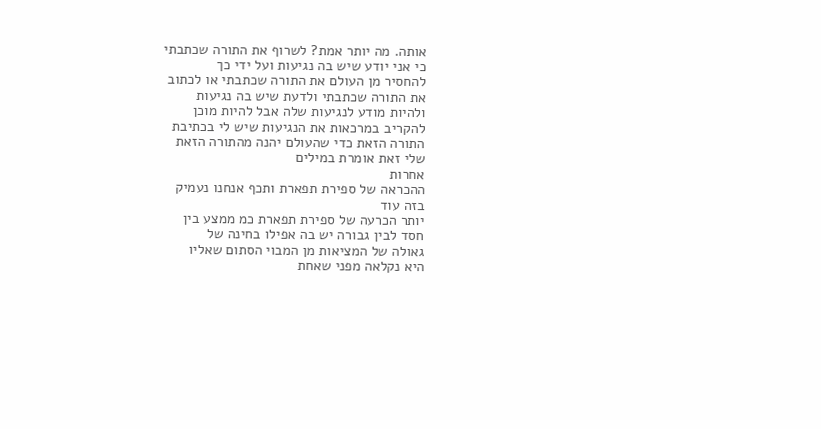אותה. מה יותר אמת? לשרוף את התורה שכתבתי
כי אני יודע שיש בה נגיעות ועל ידי כך
להחסיר מן העולם את התורה שכתבתי או לכתוב
את התורה שכתבתי ולדעת שיש בה נגיעות
ולהיות מודע לנגיעות שלה אבל להיות מוכן
להקריב במרכאות את הנגיעות שיש לי בכתיבת
התורה הזאת כדי שהעולם יהנה מהתורה הזאת
שלי זאת אומרת במילים
אחרות
ההכראה של ספירת תפארת ותכף אנחנו נעמיק
בזה עוד
יותר הכרעה של ספירת תפארת כמ ממצע בין
חסד לבין גבורה יש בה אפילו בחינה של
גאולה של המציאות מן המבוי הסתום שאליו
היא נקלאה מפני שאחת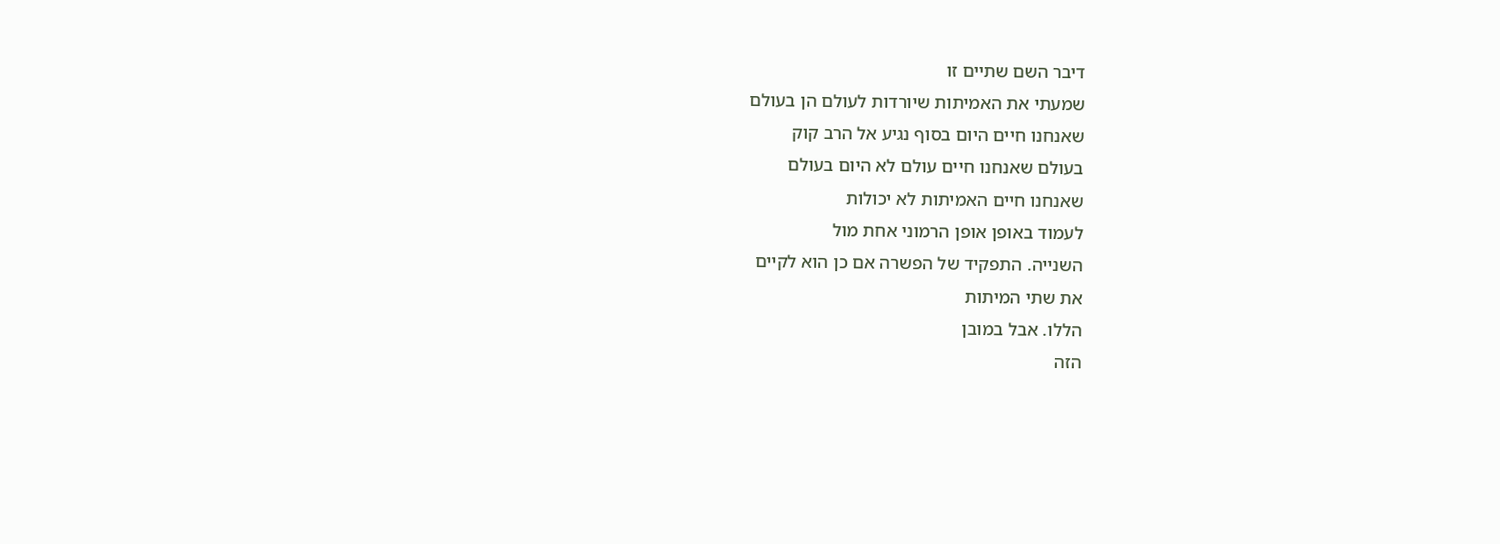דיבר השם שתיים זו
שמעתי את האמיתות שיורדות לעולם הן בעולם
שאנחנו חיים היום בסוף נגיע אל הרב קוק
בעולם שאנחנו חיים עולם לא היום בעולם
שאנחנו חיים האמיתות לא יכולות
לעמוד באופן אופן הרמוני אחת מול
השנייה. התפקיד של הפשרה אם כן הוא לקיים
את שתי המיתות
הללו. אבל במובן
הזה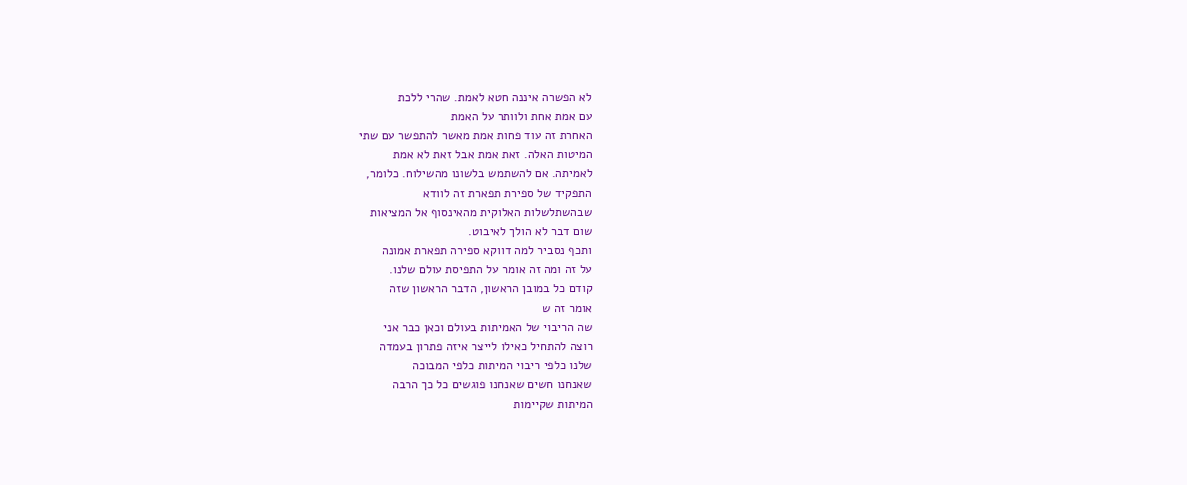לא הפשרה איננה חטא לאמת. שהרי ללכת
עם אמת אחת ולוותר על האמת
האחרת זה עוד פחות אמת מאשר להתפשר עם שתי
המיטות האלה. זאת אמת אבל זאת לא אמת
לאמיתה. אם להשתמש בלשונו מהשילוח. כלומר,
התפקיד של ספירת תפארת זה לוודא
שבהשתלשלות האלוקית מהאינסוף אל המציאות
שום דבר לא הולך לאיבוט.
ותכף נסביר למה דווקא ספירה תפארת אמונה
על זה ומה זה אומר על התפיסת עולם שלנו.
קודם כל במובן הראשון, הדבר הראשון שזה
אומר זה ש
שה הריבוי של האמיתות בעולם וכאן כבר אני
רוצה להתחיל כאילו לייצר איזה פתרון בעמדה
שלנו כלפי ריבוי המיתות כלפי המבוכה
שאנחנו חשים שאנחנו פוגשים כל כך הרבה
המיתות שקיימות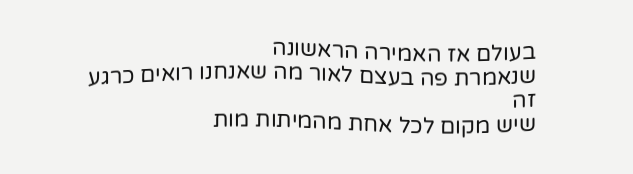בעולם אז האמירה הראשונה
שנאמרת פה בעצם לאור מה שאנחנו רואים כרגע
זה
שיש מקום לכל אחת מהמיתות מות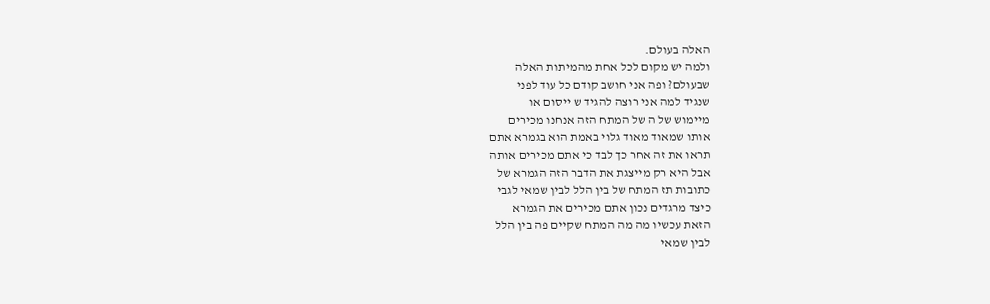האלה בעולם.
ולמה יש מקום לכל אחת מהמיתות האלה
שבעולם? ופה אני חושב קודם כל עוד לפני
שנגיד למה אני רוצה להגיד ש ייסום או
מיימוש של ה של המתח הזה אנחנו מכירים
אותו שמאוד מאוד גלוי באמת הוא בגמרא אתם
תראו את זה אחר כך לבד כי אתם מכירים אותה
אבל היא רק מייצגת את הדבר הזה הגמרא של
כתובות תז המתח של בין הלל לבין שמאי לגבי
כיצד מרגדים נכון אתם מכירים את הגמרא
הזאת עכשיו מה מה המתח שקיים פה בין הלל
לבין שמאי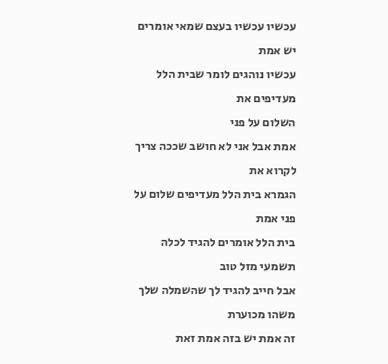עכשיו עכשיו בעצם שמאי אומרים יש אמת
עכשיו נוהגים לומר שבית הלל מעדיפים את
השלום על פני
אמת אבל אני לא חושב שככה צריך לקרוא את
הגמרא בית הלל מעדיפים שלום על פני אמת
בית הלל אומרים להגיד לכלה תשמעי מזל טוב
אבל חייב להגיד לך שהשמלה שלך משהו מכוערת
זה אמת יש בזה אמת זאת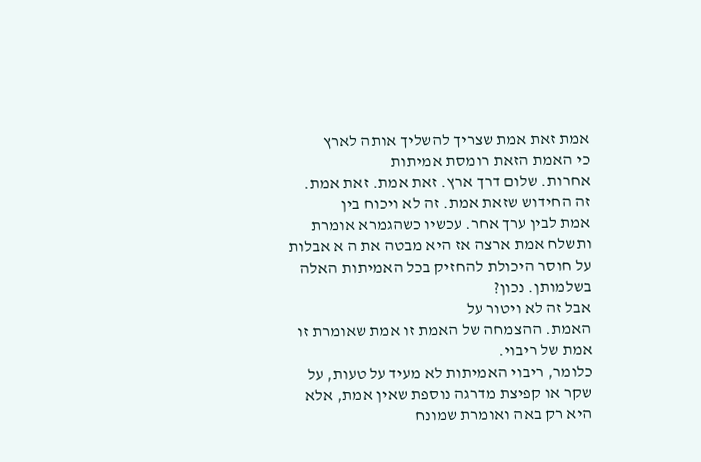אמת זאת אמת שצריך להשליך אותה לארץ
כי האמת הזאת רומסת אמיתות
אחרות. שלום דרך ארץ. זאת אמת. זאת אמת.
זה החידוש שזאת אמת. זה לא ויכוח בין
אמת לבין ערך אחר. עכשיו כשהגמרא אומרת
ותשלח אמת ארצה אז היא מבטה את ה א אבלות
על חוסר היכולת להחזיק בכל האמיתות האלה
בשלמותן. נכון?
אבל זה לא ויטור על
האמת. ההצמחה של האמת זו אמת שאומרת זו
אמת של ריבוי.
כלומר, ריבוי האמיתות לא מעיד על טעות, על
שקר או קפיצת מדרגה נוספת שאין אמת, אלא
היא רק באה ואומרת שמונח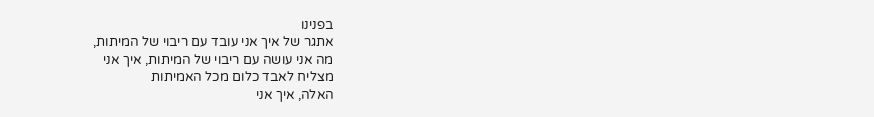בפנינו
אתגר של איך אני עובד עם ריבוי של המיתות,
מה אני עושה עם ריבוי של המיתות, איך אני
מצליח לאבד כלום מכל האמיתות
האלה, איך אני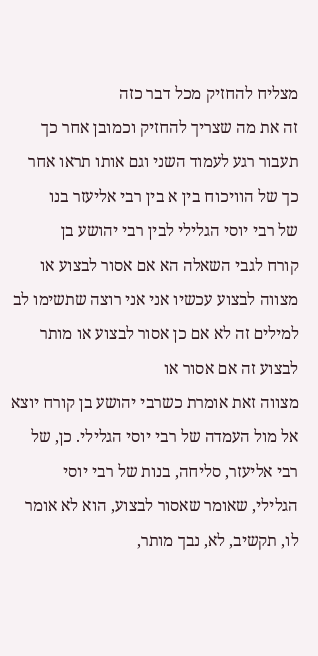מצליח להחזיק מכל דבר כזה
זה את מה שצריך להחזיק וכמובן אחר כך
תעבור רגע לעמוד השני וגם אותו תראו אחר
כך של הוויכוח בין א בין רבי אליעזר בנו
של רבי יוסי הגלילי לבין רבי יהושע בן
קורח לגבי השאלה הא אם אסור לבצוע או
מצווה לבצוע עכשיו אני אני רוצה שתשימו לב
למילים זה לא אם כן אסור לבצוע או מותר
לבצוע זה אם אסור או
מצווה זאת אומרת כשרבי יהושע בן קורח יוצא
אל מול העמדה של רבי יוסי הגלילי. כן, של
רבי אליעזר, סליחה, בנות של רבי יוסי
הגלילי, שאומר שאסור לבצוע, הוא לא אומר
לו, תקשיב, לא, נבך מותר,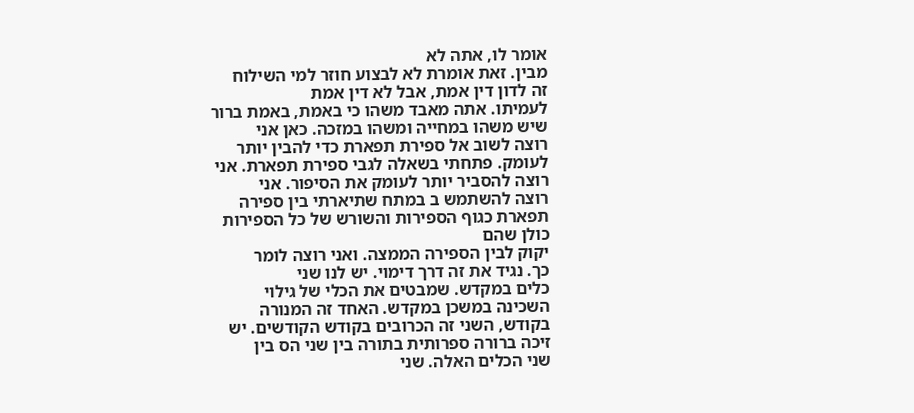אומר לו, אתה לא
מבין. זאת אומרת לא לבצוע חוזר למי השילוח
זה לדון דין אמת, אבל לא דין אמת
לעמיתו. אתה מאבד משהו כי באמת, באמת ברור
שיש משהו במחייה ומשהו במזכה. כאן אני
רוצה לשוב אל ספירת תפארת כדי להבין יותר
לעומק. פתחתי בשאלה לגבי ספירת תפארת. אני
רוצה להסביר יותר לעומק את הסיפור. אני
רוצה להשתמש ב במתח שתיארתי בין ספירה
תפארת כגוף הספירות והשורש של כל הספירות
כולן שהם
יקוק לבין הספירה הממצה. ואני רוצה לומר
כך. נגיד את זה דרך דימוי. יש לנו שני
כלים במקדש. שמבטים את הכלי של גילוי
השכינה במשכן במקדש. האחד זה המנורה
בקודש, השני זה הכרובים בקודש הקודשים. יש
זיכה ברורה ספרותית בתורה בין שני הס בין
שני הכלים האלה. שני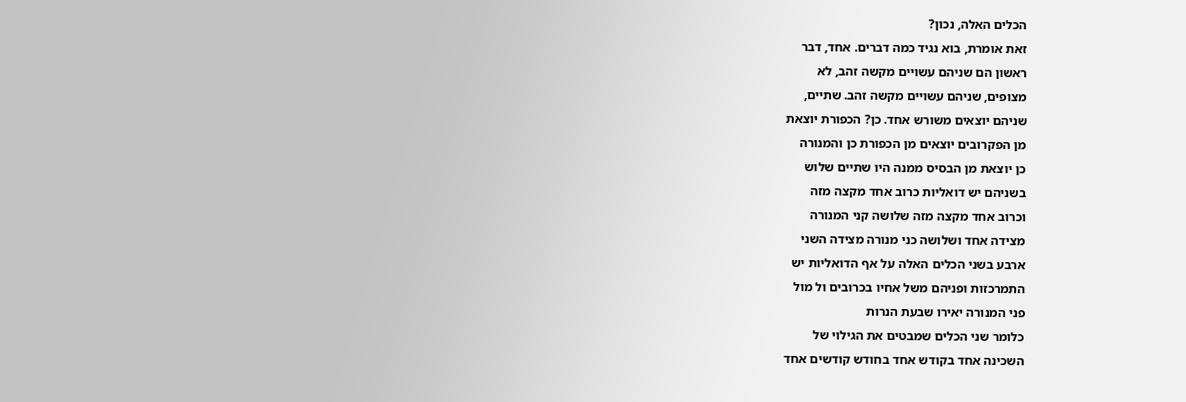הכלים האלה, נכון?
זאת אומרת, בוא נגיד כמה דברים. אחד, דבר
ראשון הם שניהם עשויים מקשה זהב, לא
מצופים, שניהם עשויים מקשה זהב. שתיים,
שניהם יוצאים משורש אחד. כן? הכפורת יוצאת
מן הפקרובים יוצאים מן הכפורת כן והמנורה
כן יוצאת מן הבסיס ממנה היו שתיים שלוש
בשניהם יש דואליות כרוב אחד מקצה מזה
וכרוב אחד מקצה מזה שלושה קני המנורה
מצידה אחד ושלושה כני מנורה מצידה השני
ארבע בשני הכלים האלה על אף הדואליות יש
התמרכזות ופניהם משל אחיו בכרובים ול מול
פני המנורה יאירו שבעת הנרות
כלומר שני הכלים שמבטים את הגילוי של
השכינה אחד בקודש אחד בחודש קודשים אחד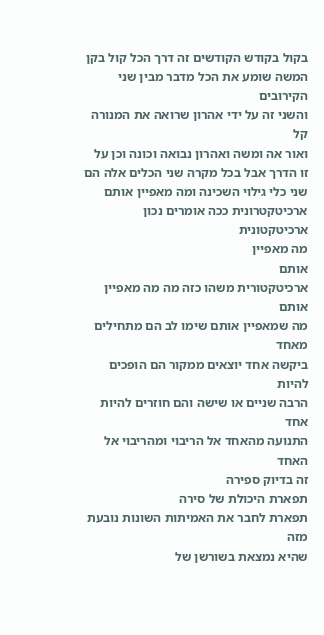בקול בקודש הקודשים זה דרך הכל קול בקן
המשה שומע את הכל מדבר מבין שני הקירובים
והשני זה על ידי אהרון שרואה את המנורה קל
ואור אה ומשה ואהרון נבואה וכונה וכן על
זו הדרך אבל בכל מקרה שני הכלים אלה הם
שני כלי גילוי השכינה ומה מאפיין אותם
ארכיטקטרונית ככה אומרים נכון ארכיטקטונית
מה מאפיין
אותם
ארכיטקטורית משהו כזה מה מה מאפיין אותם
מה שמאפיין אותם שימו לב הם מתחילים מאחד
ביקשה אחד יוצאים ממקור הם הופכים להיות
הרבה שניים או שישה והם חוזרים להיות אחד
התנועה מהאחד אל הריבוי ומהריבוי אל האחד
זה בדיוק ספירה
תפארת היכולת של סירה
תפארת לחבר את האמיתות השונות נובעת מזה
שהיא נמצאת בשורשן של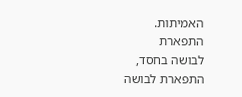האמיתות.
התפארת
לבושה בחסד, התפארת לבושה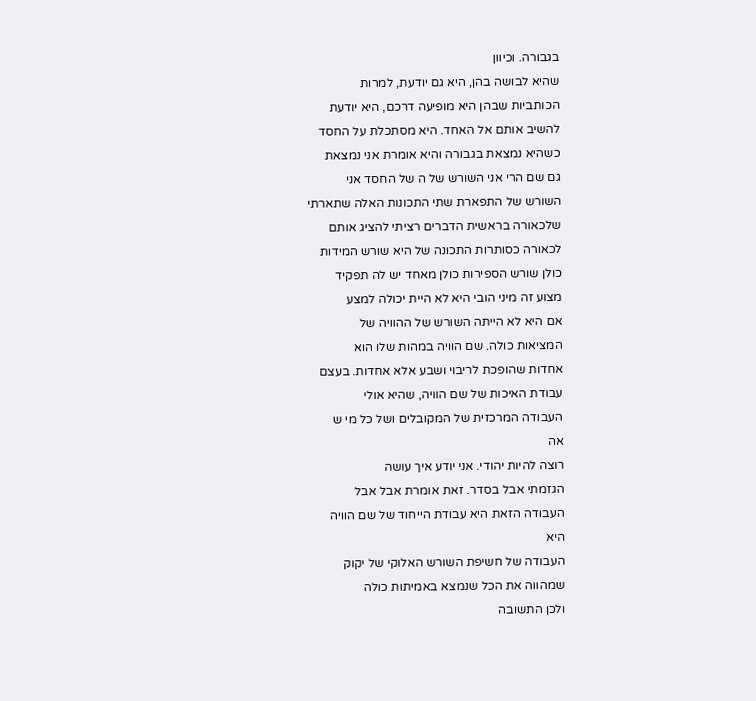בגבורה. וכיוון
שהיא לבושה בהן, היא גם יודעת, למרות
הכותביות שבהן היא מופיעה דרכם, היא יודעת
להשיב אותם אל האחד. היא מסתכלת על החסד
כשהיא נמצאת בגבורה והיא אומרת אני נמצאת
גם שם הרי אני השורש של ה של החסד אני
השורש של התפארת שתי התכונות האלה שתארתי
שלכאורה בראשית הדברים רציתי להציג אותם
לכאורה כסותרות התכונה של היא שורש המידות
כולן שורש הספירות כולן מאחד יש לה תפקיד
מצוע זה מיני הובי היא לא היית יכולה למצע
אם היא לא הייתה השורש של ההוויה של
המציאות כולה. שם הוויה במהות שלו הוא
אחדות שהופכת לריבוי ושבע אלא אחדות. בעצם
עבודת האיכות של שם הוויה, שהיא אולי
העבודה המרכזית של המקובלים ושל כל מי ש
אה
רוצה להיות יהודי. אני יודע איך עושה
הגזמתי אבל בסדר. זאת אומרת אבל אבל
העבודה הזאת היא עבודת הייחוד של שם הוויה
היא
העבודה של חשיפת השורש האלוקי של יקוק
שמהווה את הכל שנמצא באמיתות כולה
ולכן התשובה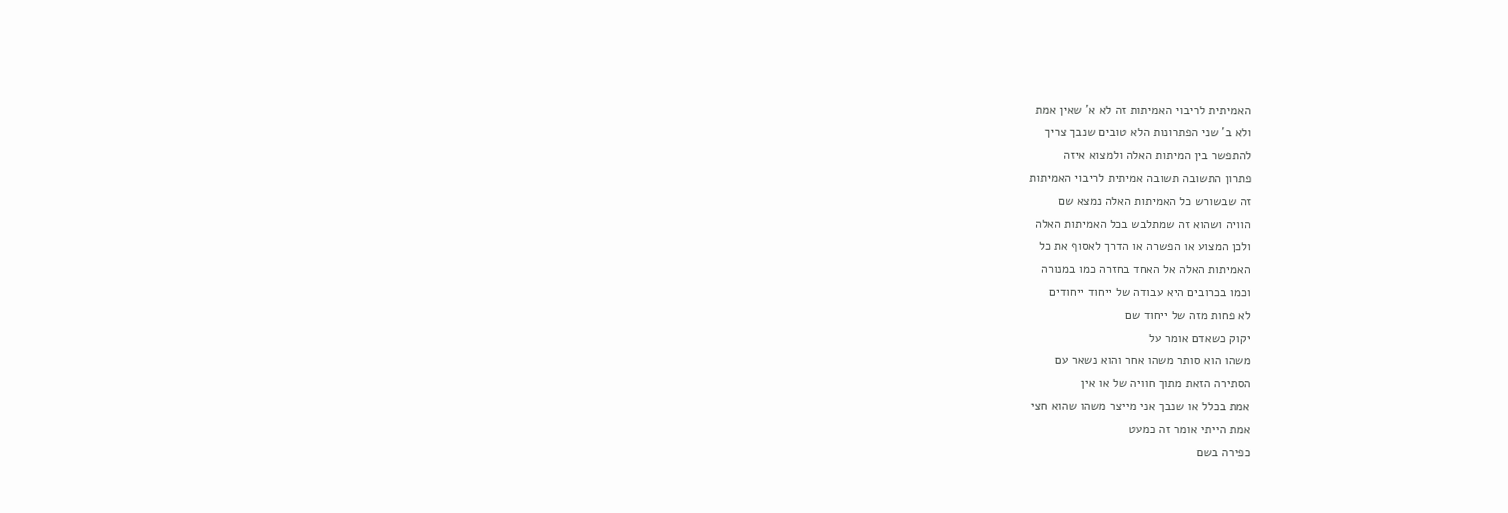האמיתית לריבוי האמיתות זה לא א' שאין אמת
ולא ב' שני הפתרונות הלא טובים שנבך צריך
להתפשר בין המיתות האלה ולמצוא איזה
פתרון התשובה תשובה אמיתית לריבוי האמיתות
זה שבשורש כל האמיתות האלה נמצא שם
הוויה ושהוא זה שמתלבש בכל האמיתות האלה
ולכן המצוע או הפשרה או הדרך לאסוף את כל
האמיתות האלה אל האחד בחזרה כמו במנורה
וכמו בכרובים היא עבודה של ייחוד ייחודים
לא פחות מזה של ייחוד שם
יקוק כשאדם אומר על
משהו הוא סותר משהו אחר והוא נשאר עם
הסתירה הזאת מתוך חוויה של או אין
אמת בכלל או שנבך אני מייצר משהו שהוא חצי
אמת הייתי אומר זה כמעט
כפירה בשם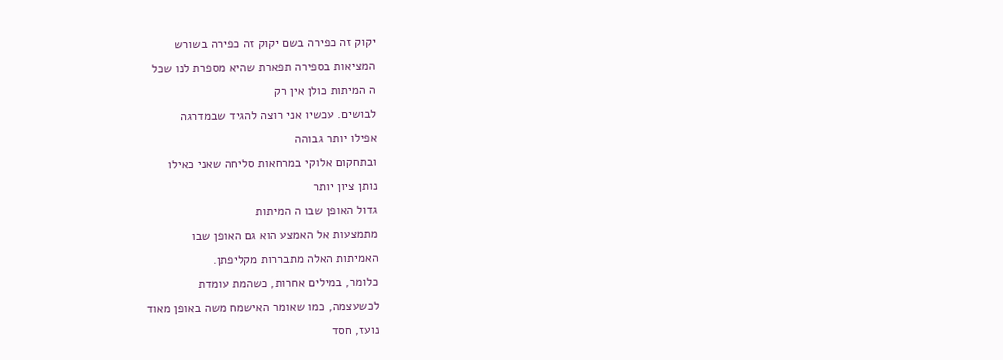יקוק זה כפירה בשם יקוק זה כפירה בשורש
המציאות בספירה תפארת שהיא מספרת לנו שכל
ה המיתות כולן אין רק
לבושים. עכשיו אני רוצה להגיד שבמדרגה
אפילו יותר גבוהה
ובתחקום אלוקי במרחאות סליחה שאני כאילו
נותן ציון יותר
גדול האופן שבו ה המיתות
מתמצעות אל האמצע הוא גם האופן שבו
האמיתות האלה מתבררות מקליפתן.
כלומר, במילים אחרות, כשהמת עומדת
לכשעצמה, כמו שאומר האישמח משה באופן מאוד
נועז, חסד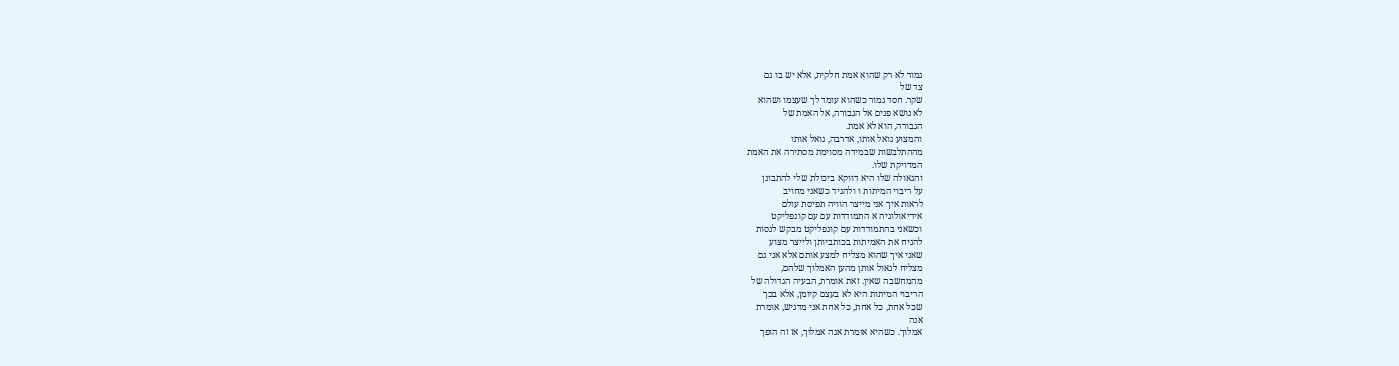גמור לא רק שהוא אמת חלקית, אלא יש בו גם
צד של
שקר. חסד גמור כשהוא עומד לך שעצמו ושהוא
לא נושא פנים אל הגבורה, אל האמת של
הגבורה, הוא לא אמת.
והמצוע גואל אותו, אדרבה, גואל אותו
מההתלבשות שבמידה מסוימת מסתירה את האמת
המדויקת שלו.
והגאולה שלו היא דווקא ביכולת שלי להתבונן
על ריבוי המיתות ו ולהגיד כשאני מחויב
לראות איך אני מייצר הוויה תפיסת עולם
אידיאולוגיה א התמודדות עם עם קונפליקט
וכשאני בהתמודדות עם קונפליקט מבקש לנסות
להניח את האמיתות בכותביותן ולייצר מצוע
שאני איך שהוא מצליח למצע אותם אלא אני גם
מצליח לגאול אותן מהען האמלוך שלהם,
מהמחשבה שאין. זאת אומרת, הבעיה הגדולה של
הריבוי המיתות היא לא בעצם קיומן, אלא בכך
שכל אחת, כל אחת, כל אחת אני מדגיש, אומרת
אנה
אמלוך. כשהיא אומרת אנה אמלוך, אז זה הופך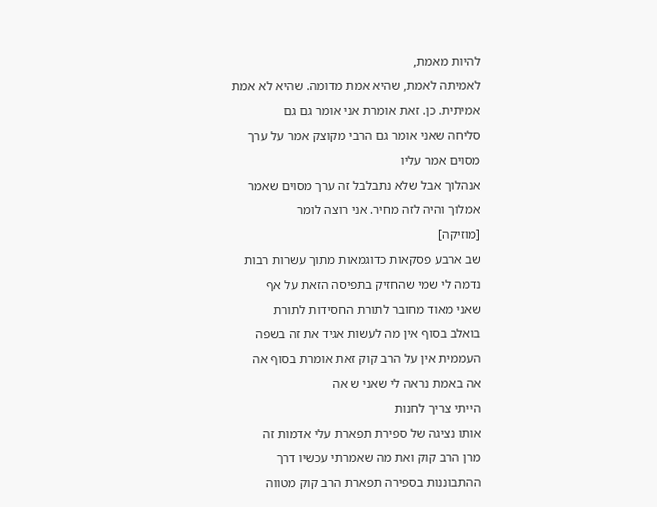להיות מאמת,
לאמיתה לאמת, שהיא אמת מדומה. שהיא לא אמת
אמיתית. כן. זאת אומרת אני אומר גם גם
סליחה שאני אומר גם הרבי מקוצק אמר על ערך
מסוים אמר עליו
אנהלוך אבל שלא נתבלבל זה ערך מסוים שאמר
אמלוך והיה לזה מחיר. אני רוצה לומר
[מוזיקה]
שב ארבע פסקאות כדוגמאות מתוך עשרות רבות
נדמה לי שמי שהחזיק בתפיסה הזאת על אף
שאני מאוד מחובר לתורת החסידות לתורת
בואלב בסוף אין מה לעשות אגיד את זה בשפה
העממית אין על הרב קוק זאת אומרת בסוף אה
אה באמת נראה לי שאני ש אה
הייתי צריך לחנות
אותו נציגה של ספירת תפארת עלי אדמות זה
מרן הרב קוק ואת מה שאמרתי עכשיו דרך
ההתבוננות בספירה תפארת הרב קוק מטווה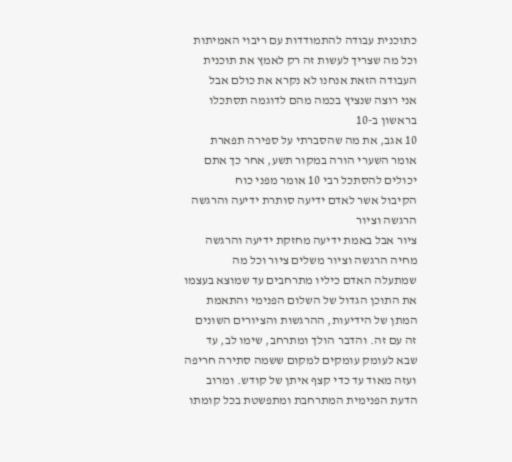כתוכנית עבודה להתמודדות עם ריבוי האמיתות
וכל מה שצריך לעשות זה רק לאמץ את תוכנית
העבודה הזאת אנחנו לא נקרא את כולם אבל
אני רוצה שנציץ בכמה מהם לדוגמה תסתכלו
בראשון ב-10
10 אגב, את מה שהסברתי על ספירה תפארת
אומר השערי הורה במקור תשע, אחר כך אתם
יכולים להסתכל רבי 10 אומר מפני כוח
הקיבול אשר לאדם ידיעה סותרת ידיעה והרגשה
הרגשה וציור
ציור אבל באמת ידיעה מחזקת ידיעה והרגשה
מחיה הרגשה וציור משלים ציור וכל מה
שמתעלה האדם כיליו מתרחבים עד שמוצא בעצמו
את התוכן הגדול של השלום הפנימי והתאמת
המתן של הידיעות, ההרגשות והציורים השונים
זה עם זה. והדבר הולך ומתרחב, שימו לב, עד
שבא לעומק עומקים למקום ששמה סתירה חריפה
ועזה מאוד עד כדי קצף איתן של קודש. ומרוב
הדעת הפנימית המתרחבת ומתפשטת בכל קומתו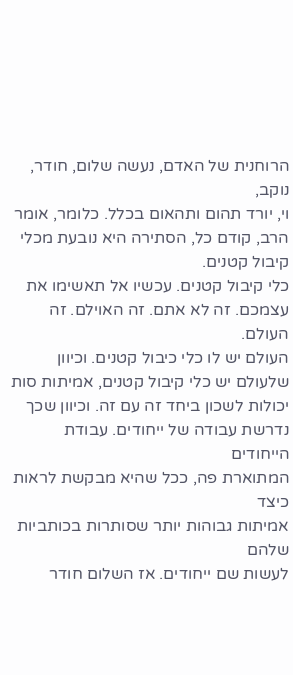הרוחנית של האדם, נעשה שלום, חודר, נוקב,
וי, יורד תהום ותהאום בכלל. כלומר, אומר
הרב, קודם כל, הסתירה היא נובעת מכלי
קיבול קטנים.
כלי קיבול קטנים. עכשיו אל תאשימו את
עצמכם. זה לא אתם. זה האוילם. זה העולם.
העולם יש לו כלי כיבול קטנים. וכיוון
שלעולם יש כלי קיבול קטנים, אמיתות סות
יכולות לשכון ביחד זה עם זה. וכיוון שכך
נדרשת עבודה של ייחודים. עבודת הייחודים
המתוארת פה, ככל שהיא מבקשת לראות כיצד
אמיתות גבוהות יותר שסותרות בכותביות שלהם
לעשות שם ייחודים. אז השלום חודר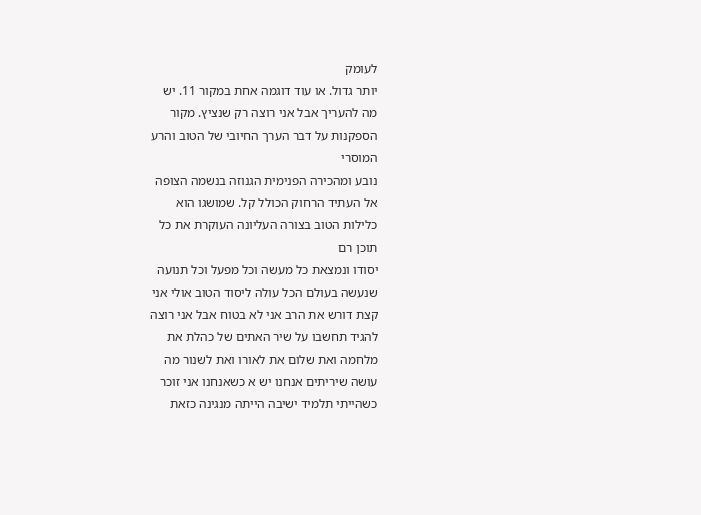לעומק
יותר גדול. או עוד דוגמה אחת במקור 11. יש
מה להעריך אבל אני רוצה רק שנציץ. מקור
הספקנות על דבר הערך החיובי של הטוב והרע
המוסרי
נובע ומהכירה הפנימית הגנוזה בנשמה הצופה
אל העתיד הרחוק הכולל קל. שמושגו הוא
כלילות הטוב בצורה העליונה העוקרת את כל
תוכן רם
יסודו ונמצאת כל מעשה וכל מפעל וכל תנועה
שנעשה בעולם הכל עולה ליסוד הטוב אולי אני
קצת דורש את הרב אני לא בטוח אבל אני רוצה
להגיד תחשבו על שיר האתים של כהלת את
מלחמה ואת שלום את לאורו ואת לשנור מה
עושה שיריתים אנחנו יש א כשאנחנו אני זוכר
כשהייתי תלמיד ישיבה הייתה מנגינה כזאת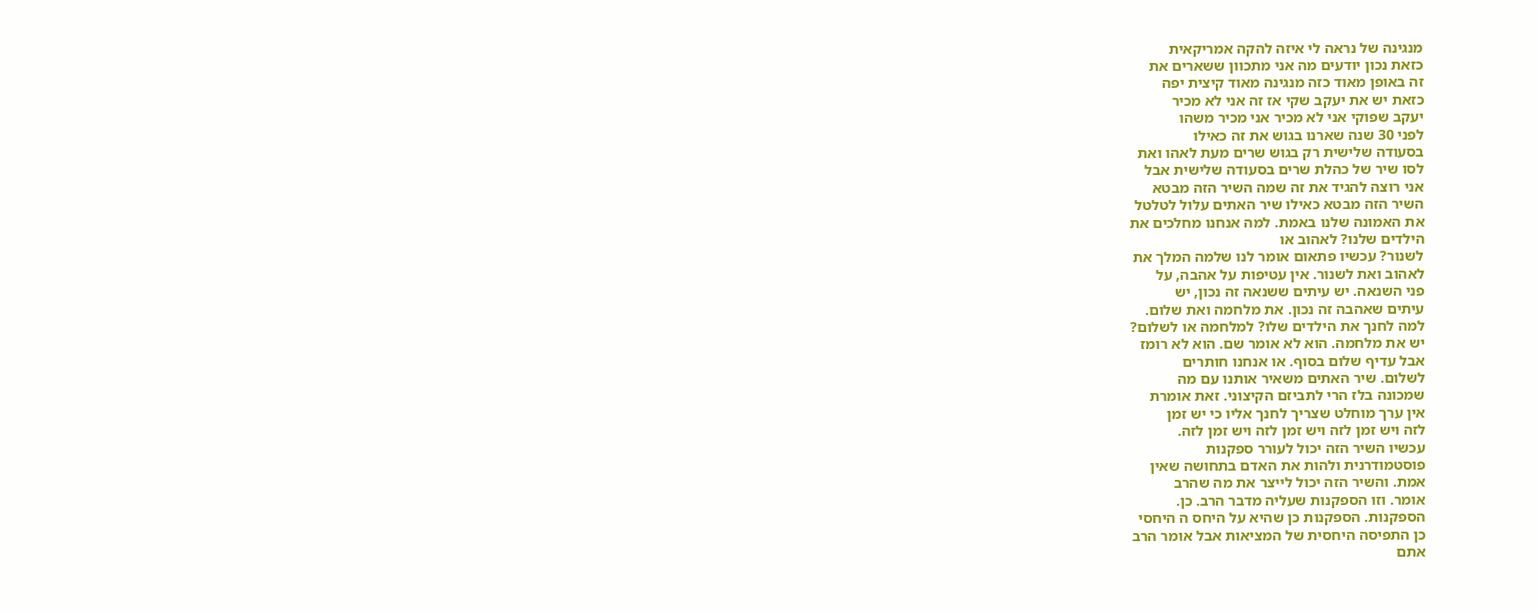מנגינה של נראה לי איזה להקה אמריקאית
כזאת נכון יודעים מה אני מתכוון ששארים את
זה באופן מאוד כזה מנגינה מאוד קיצית יפה
כזאת יש את יעקב שקי אז זה אני לא מכיר
יעקב שפוקי אני לא מכיר אני מכיר משהו
לפני 30 שנה שארנו בגוש את זה כאילו
בסעודה שלישית רק בגוש שרים מעת לאהו ואת
לסו שיר של כהלת שרים בסעודה שלישית אבל
אני רוצה להגיד את זה שמה השיר הזה מבטא
השיר הזה מבטא כאילו שיר האתים עלול לטלטל
את האמונה שלנו באמת. למה אנחנו מחלכים את
הילדים שלנו? לאהוב או
לשנור? עכשיו פתאום אומר לנו שלמה המלך את
לאהוב ואת לשנור. אין עטיפות על אהבה, על
פני השנאה. יש עיתים ששנאה זה נכון, יש
עיתים שאהבה זה נכון. את מלחמה ואת שלום.
למה לחנך את הילדים שלו? למלחמה או לשלום?
יש את מלחמה. הוא לא אומר שם. הוא לא רומז
אבל עדיף שלום בסוף. או אנחנו חותרים
לשלום. שיר האתים משאיר אותנו עם מה
שמכונה בלז הרי לתביזם הקיצוני. זאת אומרת
אין ערך מוחלט שצריך לחנך אליו כי יש זמן
לזה ויש זמן לזה ויש זמן לזה ויש זמן לזה.
עכשיו השיר הזה יכול לעורר ספקנות
פוסטמודרנית ולהות את האדם בתחושה שאין
אמת. והשיר הזה יכול לייצר את מה שהרב
אומר. וזו הספקנות שעליה מדבר הרב. כן.
הספקנות. הספקנות כן שהיא על היחס ה היחסי
כן התפיסה היחסית של המציאות אבל אומר הרב
אתם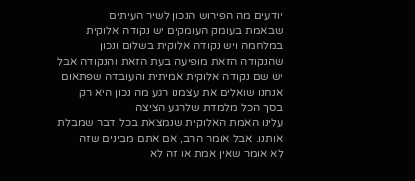יודעים מה הפירוש הנכון לשיר העיתים
שבאמת בעומק העומקים יש נקודה אלוקית
במלחמה ויש נקודה אלוקית בשלום ונכון
שהנקודה הזאת מופיעה בעת הזאת והנקודה אבל
יש שם נקודה אלוקית אמיתית והעובדה שפתאום
אנחנו שואלים את עצמנו רגע מה נכון היא רק
בסך הכל מלמדת שלרגע הציצה
עלינו האמת האלוקית שנמצאת בכל דבר שמבלת
אותנו. אבל אומר הרב, אם אתם מבינים שזה
לא אומר שאין אמת או זה לא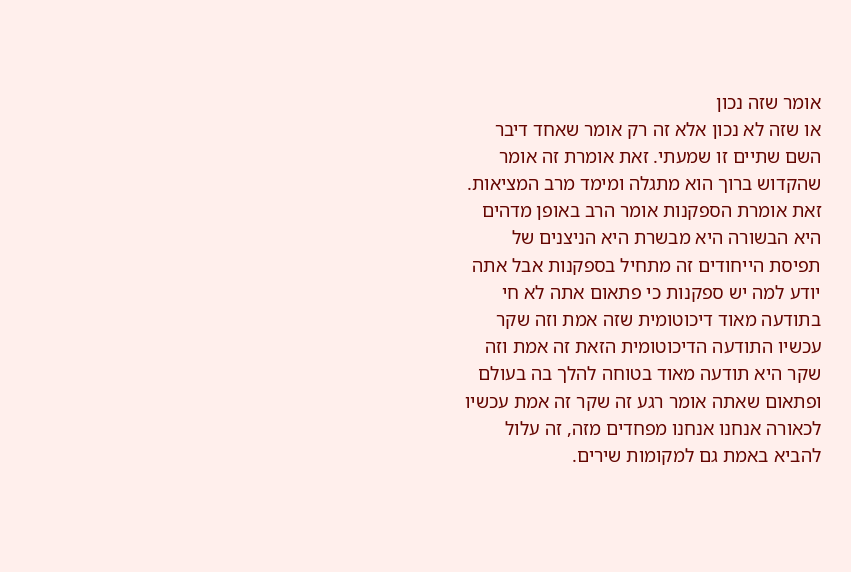אומר שזה נכון
או שזה לא נכון אלא זה רק אומר שאחד דיבר
השם שתיים זו שמעתי. זאת אומרת זה אומר
שהקדוש ברוך הוא מתגלה ומימד מרב המציאות.
זאת אומרת הספקנות אומר הרב באופן מדהים
היא הבשורה היא מבשרת היא הניצנים של
תפיסת הייחודים זה מתחיל בספקנות אבל אתה
יודע למה יש ספקנות כי פתאום אתה לא חי
בתודעה מאוד דיכוטומית שזה אמת וזה שקר
עכשיו התודעה הדיכוטומית הזאת זה אמת וזה
שקר היא תודעה מאוד בטוחה להלך בה בעולם
ופתאום שאתה אומר רגע זה שקר זה אמת עכשיו
לכאורה אנחנו אנחנו מפחדים מזה, זה עלול
להביא באמת גם למקומות שירים.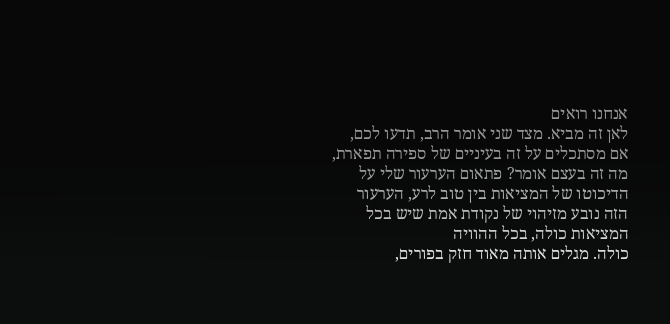אנחנו רואים
לאן זה מביא. מצד שני אומר הרב, תדעו לכם,
אם מסתכלים על זה בעיניים של ספירה תפארת,
מה זה בעצם אומר? פתאום הערעור שלי על
הדיכוטו של המציאות בין טוב לרע, הערעור
הזה נובע מזיהוי של נקודת אמת שיש בכל
המציאות כולה, בכל ההוויה
כולה. מגלים אותה מאוד חזק בפורים,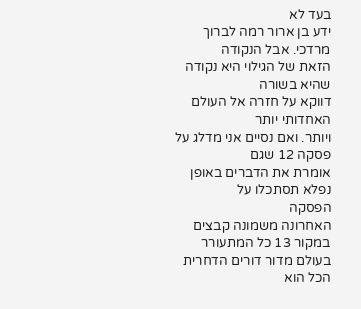בעד לא
ידע בן ארור רמה לברוך מרדכי. אבל הנקודה
הזאת של הגילוי היא נקודה שהיא בשורה
דווקא על חזרה אל העולם האחדותי יותר
ויותר. ואם נסיים אני מדלג על פסקה 12 שגם
אומרת את הדברים באופן נפלא תסתכלו על
הפסקה
האחרונה משמונה קבצים במקור 13 כל המתעורר
בעולם מדור דורים הדחרית הכל הוא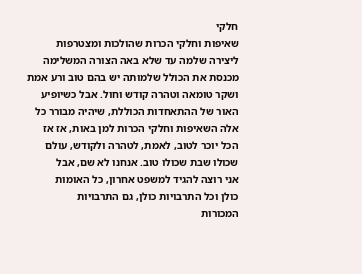חלקי
שאיפות וחלקי הכרות שהולכות ומצטרפות
ליצירה שלמה עד שלא באה הצורה המשלימה
מכנסת את הכולל שלמותה יש בהם טוב ורע אמת
ושקר טומאה וטהרה קודש וחול. אבל כשיופיע
האור של ההתאחדות הכוללת, שיהיה מבורר כל
אלה השאיפות וחלקי הכרות למן באות, אז אז
הכל יוכר לטוב, לאמת, לטהרה ולקודש, עולם
שכולו שבת שכולו טוב. אנחנו לא שם, אבל
אני רוצה להגיד למשפט אחרון, כל האומות
כולן וכל התרבויות כולן, גם התרבויות
המכורות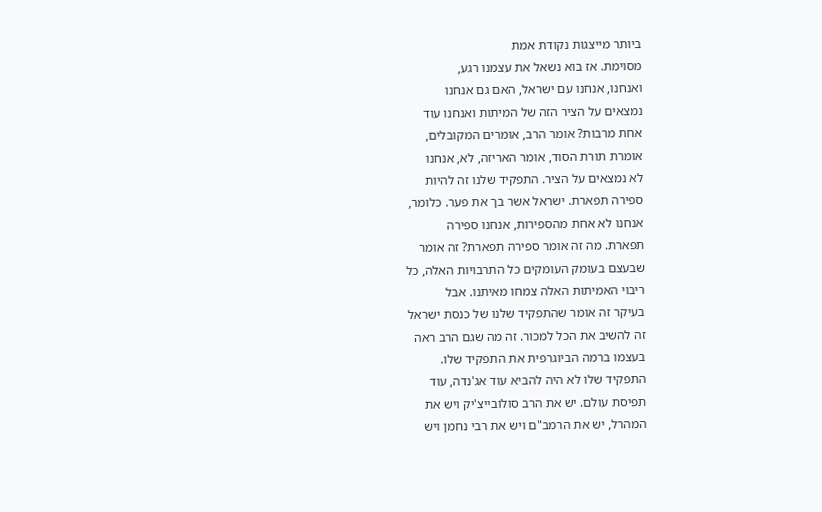ביותר מייצגות נקודת אמת
מסוימת. אז בוא נשאל את עצמנו רגע,
ואנחנו, אנחנו עם ישראל, האם גם אנחנו
נמצאים על הציר הזה של המיתות ואנחנו עוד
אחת מרבות? אומר הרב, אומרים המקובלים,
אומרת תורת הסוד, אומר האריזה, לא, אנחנו
לא נמצאים על הציר. התפקיד שלנו זה להיות
ספירה תפארת. ישראל אשר בך את פער. כלומר,
אנחנו לא אחת מהספירות, אנחנו ספירה
תפארת. מה זה אומר ספירה תפארת? זה אומר
שבעצם בעומק העומקים כל התרבויות האלה, כל
ריבוי האמיתות האלה צמחו מאיתנו. אבל
בעיקר זה אומר שהתפקיד שלנו של כנסת ישראל
זה להשיב את הכל למכור. זה מה שגם הרב ראה
בעצמו ברמה הביוגרפית את התפקיד שלו.
התפקיד שלו לא היה להביא עוד אג'נדה, עוד
תפיסת עולם. יש את הרב סולובייצ'יק ויש את
המהרל, יש את הרמב"ם ויש את רבי נחמן ויש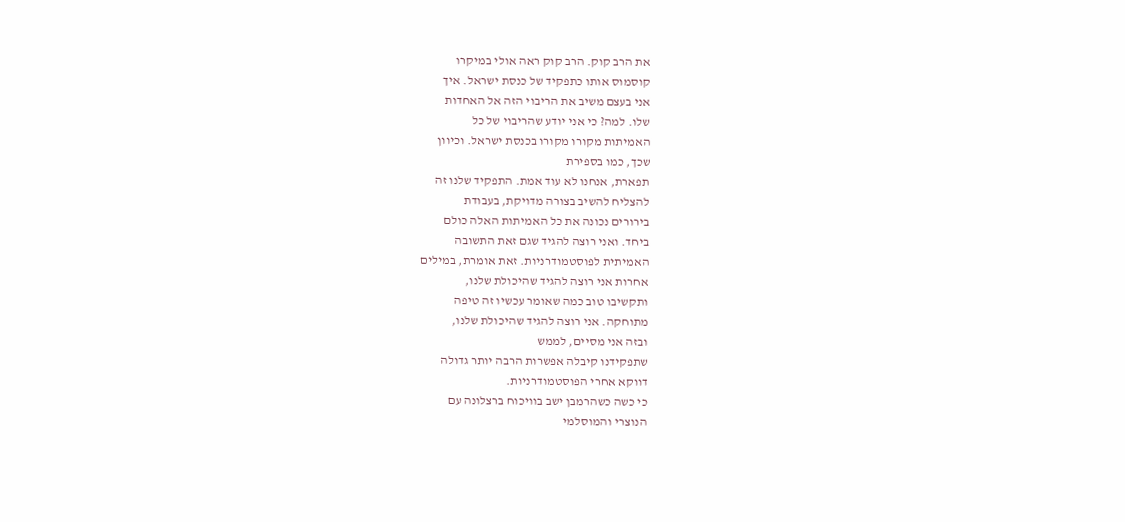את הרב קוק. הרב קוק ראה אולי במיקרו
קוסמוס אותו כתפקיד של כנסת ישראל. איך
אני בעצם משיב את הריבוי הזה אל האחדות
שלו. למה? כי אני יודע שהריבוי של כל
האמיתות מקורו מקורו בכנסת ישראל. וכיוון
שכך, כמו בספירת
תפארת, אנחנו לא עוד אמת. התפקיד שלנו זה
להצליח להשיב בצורה מדויקת, בעבודת
בירורים נכונה את כל האמיתות האלה כולם
ביחד. ואני רוצה להגיד שגם זאת התשובה
האמיתית לפוסטמודרניות. זאת אומרת, במילים
אחרות אני רוצה להגיד שהיכולת שלנו,
ותקשיבו טוב כמה שאומר עכשיו זה טיפה
מתוחקה. אני רוצה להגיד שהיכולת שלנו,
ובזה אני מסיים, לממש
שתפקידנו קיבלה אפשרות הרבה יותר גדולה
דווקא אחרי הפוסטמודרניות.
כי כשה כשהרמבן ישב בוויכוח ברצלונה עם
הנוצרי והמוסלמי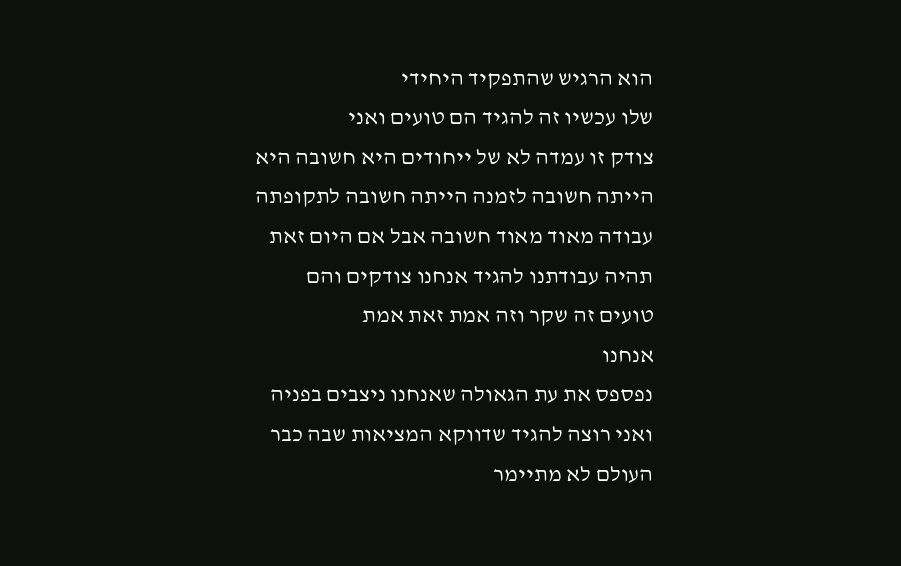הוא הרגיש שהתפקיד היחידי
שלו עכשיו זה להגיד הם טועים ואני
צודק זו עמדה לא של ייחודים היא חשובה היא
הייתה חשובה לזמנה הייתה חשובה לתקופתה
עבודה מאוד מאוד חשובה אבל אם היום זאת
תהיה עבודתנו להגיד אנחנו צודקים והם
טועים זה שקר וזה אמת זאת אמת
אנחנו
נפספס את עת הגאולה שאנחנו ניצבים בפניה
ואני רוצה להגיד שדווקא המציאות שבה כבר
העולם לא מתיימר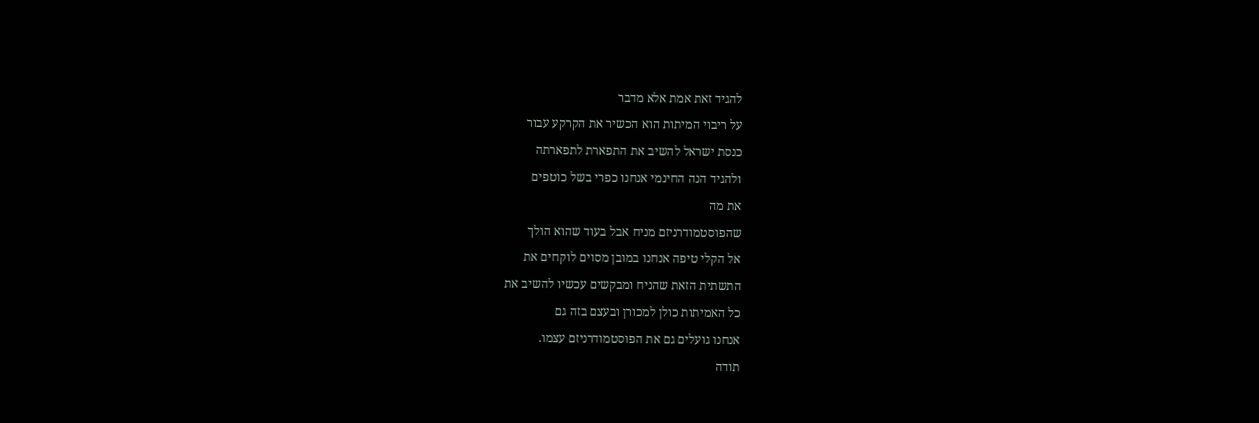להגיד זאת אמת אלא מדבר
על ריבוי המיתות הוא הכשיר את הקרקע עבור
כנסת ישראל להשיב את התפארת לתפארתה
ולהגיד הנה החינמי אנחנו כפרי בשל כוטפים
את מה
שהפוסטמודרניזם מניח אבל בעוד שהוא הולך
אל הקלי טיפה אנחנו במובן מסוים לוקחים את
התשתית הזאת שהניח ומבקשים עכשיו להשיב את
כל האמיתות כולן למכורן ובעצם בזה גם
אנחנו גועלים גם את הפוסטמודרניזם עצמו.
תודה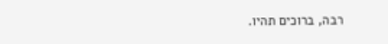רבה, ברוכים תהיו.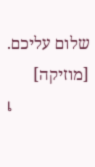שלום עליכם.
[מוזיקה]
เ